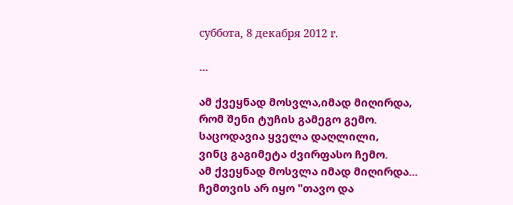суббота, 8 декабря 2012 г.

...

ამ ქვეყნად მოსვლა,იმად მიღირდა,
რომ შენი ტუჩის გამეგო გემო.
საცოდავია ყველა დაღლილი,
ვინც გაგიმეტა ძვირფასო ჩემო.
ამ ქვეყნად მოსვლა იმად მიღირდა...
ჩემთვის არ იყო "თავო და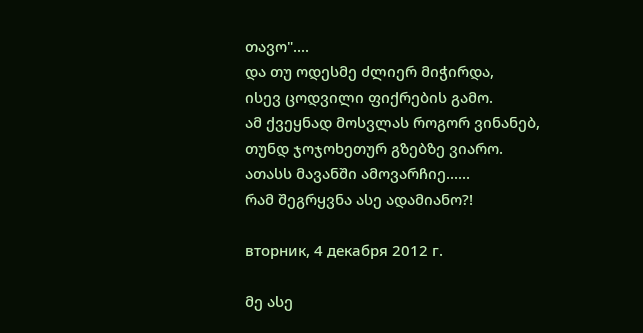თავო"....
და თუ ოდესმე ძლიერ მიჭირდა,
ისევ ცოდვილი ფიქრების გამო.
ამ ქვეყნად მოსვლას როგორ ვინანებ,
თუნდ ჯოჯოხეთურ გზებზე ვიარო.
ათასს მავანში ამოვარჩიე......
რამ შეგრყვნა ასე ადამიანო?!

вторник, 4 декабря 2012 г.

მე ასე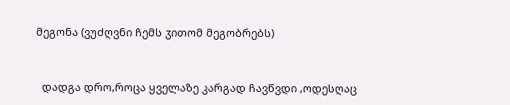მეგონა (ვუძღვნი ჩემს ჳითომ მეგობრებს)


  დადგა დრო,როცა ყველაზე კარგად ჩავწვდი ,ოდესღაც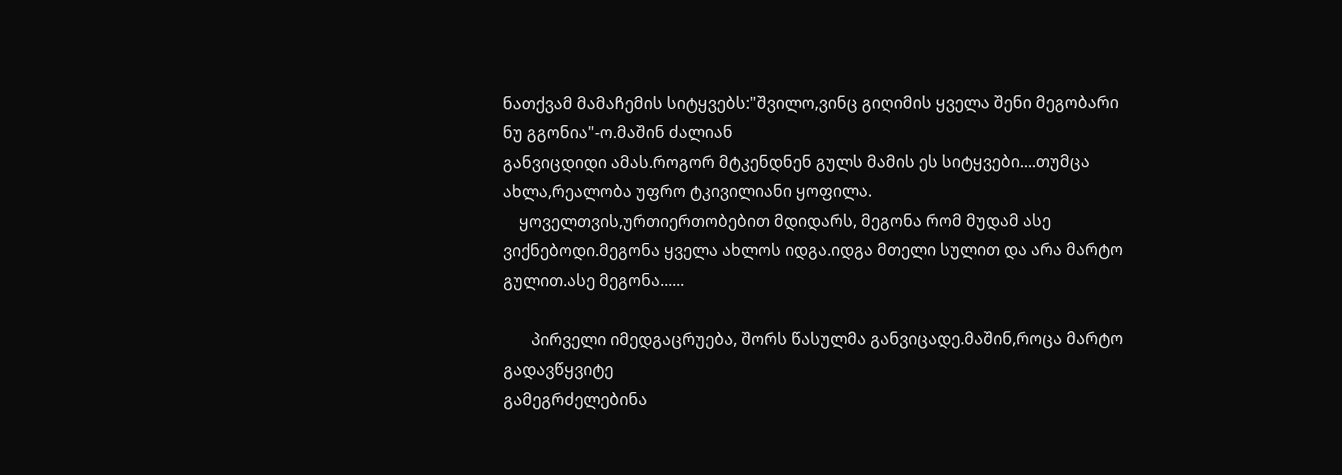ნათქვამ მამაჩემის სიტყვებს:"შვილო,ვინც გიღიმის ყველა შენი მეგობარი ნუ გგონია"-ო.მაშინ ძალიან
განვიცდიდი ამას.როგორ მტკენდნენ გულს მამის ეს სიტყვები....თუმცა ახლა,რეალობა უფრო ტკივილიანი ყოფილა.
    ყოველთვის,ურთიერთობებით მდიდარს, მეგონა რომ მუდამ ასე ვიქნებოდი.მეგონა ყველა ახლოს იდგა.იდგა მთელი სულით და არა მარტო გულით.ასე მეგონა......

       პირველი იმედგაცრუება, შორს წასულმა განვიცადე.მაშინ,როცა მარტო გადავწყვიტე
გამეგრძელებინა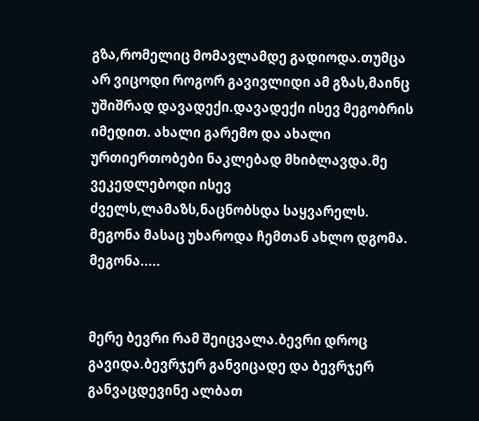გზა,რომელიც მომავლამდე გადიოდა.თუმცა არ ვიცოდი როგორ გავივლიდი ამ გზას,მაინც უშიშრად დავადექი.დავადექი ისევ მეგობრის იმედით. ახალი გარემო და ახალი ურთიერთობები ნაკლებად მხიბლავდა.მე ვეკედლებოდი ისევ ძველს,ლამაზს,ნაცნობსდა საყვარელს.
მეგონა მასაც უხაროდა ჩემთან ახლო დგომა.
მეგონა.....


მერე ბევრი რამ შეიცვალა.ბევრი დროც გავიდა.ბევრჯერ განვიცადე და ბევრჯერ განვაცდევინე ალბათ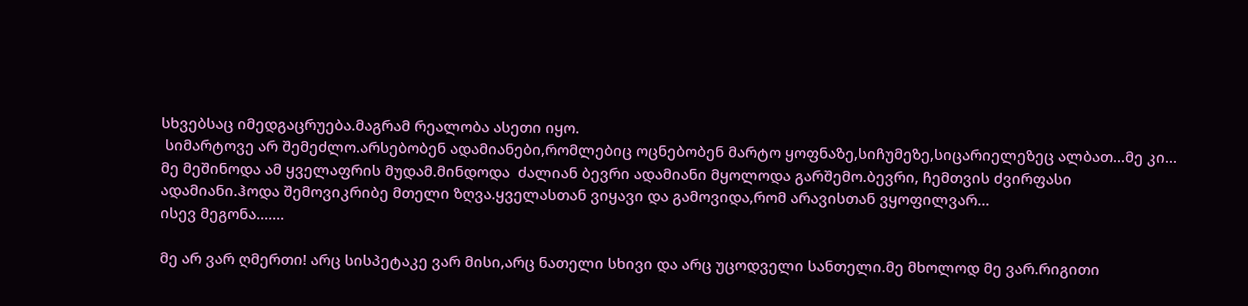სხვებსაც იმედგაცრუება.მაგრამ რეალობა ასეთი იყო.
 სიმარტოვე არ შემეძლო.არსებობენ ადამიანები,რომლებიც ოცნებობენ მარტო ყოფნაზე,სიჩუმეზე,სიცარიელეზეც ალბათ...მე კი... მე მეშინოდა ამ ყველაფრის მუდამ.მინდოდა  ძალიან ბევრი ადამიანი მყოლოდა გარშემო.ბევრი, ჩემთვის ძვირფასი ადამიანი.ჰოდა შემოვიკრიბე მთელი ზღვა.ყველასთან ვიყავი და გამოვიდა,რომ არავისთან ვყოფილვარ...
ისევ მეგონა.......

მე არ ვარ ღმერთი! არც სისპეტაკე ვარ მისი,არც ნათელი სხივი და არც უცოდველი სანთელი.მე მხოლოდ მე ვარ.რიგითი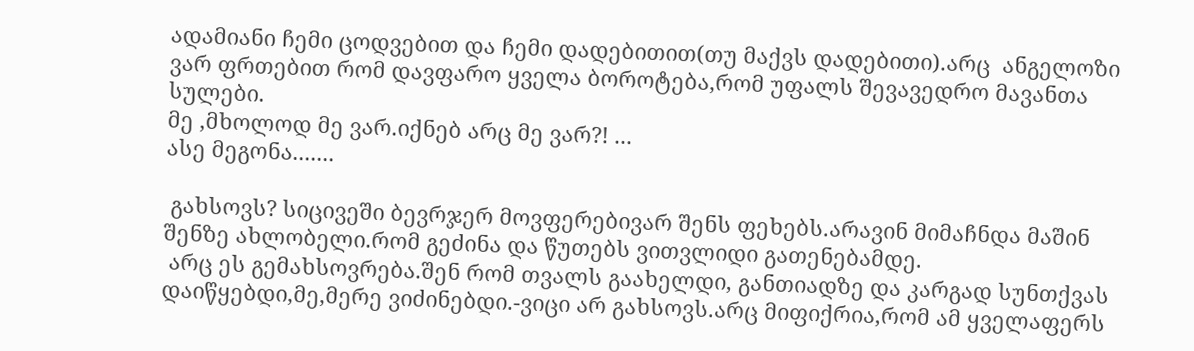ადამიანი ჩემი ცოდვებით და ჩემი დადებითით(თუ მაქვს დადებითი).არც  ანგელოზი ვარ ფრთებით რომ დავფარო ყველა ბოროტება,რომ უფალს შევავედრო მავანთა სულები.
მე ,მხოლოდ მე ვარ.იქნებ არც მე ვარ?! ...
ასე მეგონა.......

 გახსოვს? სიცივეში ბევრჯერ მოვფერებივარ შენს ფეხებს.არავინ მიმაჩნდა მაშინ შენზე ახლობელი.რომ გეძინა და წუთებს ვითვლიდი გათენებამდე.
 არც ეს გემახსოვრება.შენ რომ თვალს გაახელდი, განთიადზე და კარგად სუნთქვას დაიწყებდი,მე,მერე ვიძინებდი.-ვიცი არ გახსოვს.არც მიფიქრია,რომ ამ ყველაფერს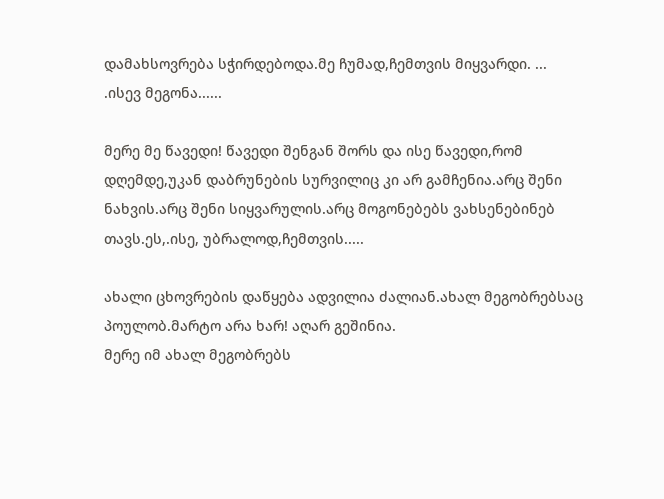დამახსოვრება სჭირდებოდა.მე ჩუმად,ჩემთვის მიყვარდი. ...
.ისევ მეგონა......

მერე მე წავედი! წავედი შენგან შორს და ისე წავედი,რომ დღემდე,უკან დაბრუნების სურვილიც კი არ გამჩენია.არც შენი ნახვის.არც შენი სიყვარულის.არც მოგონებებს ვახსენებინებ თავს.ეს,.ისე, უბრალოდ,ჩემთვის.....

ახალი ცხოვრების დაწყება ადვილია ძალიან.ახალ მეგობრებსაც პოულობ.მარტო არა ხარ! აღარ გეშინია.
მერე იმ ახალ მეგობრებს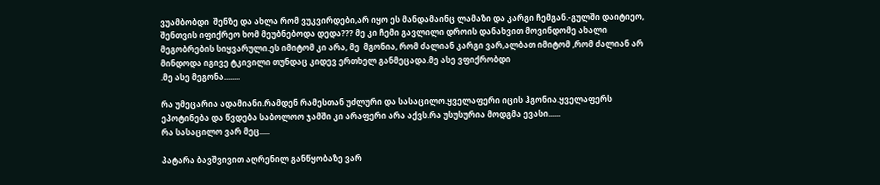ვუამბობდი  შენზე და ახლა რომ ვუკვირდები,არ იყო ეს მანდამაინც ლამაზი და კარგი ჩემგან.-გულში დაიტიეო, შენთვის იფიქრეო ხომ მეუბნებოდა დედა??? მე კი ჩემი გავლილი დროის დანახვით მოვინდომე ახალი მეგობრების სიყვარული.ეს იმიტომ კი არა, მე  მგონია, რომ ძალიან კარგი ვარ,ალბათ იმიტომ ,რომ ძალიან არ მინდოდა იგივე ტკივილი თუნდაც კიდევ ერთხელ განმეცადა.მე ასე ვფიქრობდი
.მე ასე მეგონა........

რა უმეცარია ადამიანი.რამდენ რამესთან უძლური და სასაცილო.ყველაფერი იცის ჰგონია.ყველაფერს ეპოტინება და წვდება საბოლოო ჯამში კი არაფერი არა აქვს.რა უსუსურია მოდგმა ევასი......
რა სასაცილო ვარ მეც.....

პატარა ბავშვივით აღრენილ განწყობაზე ვარ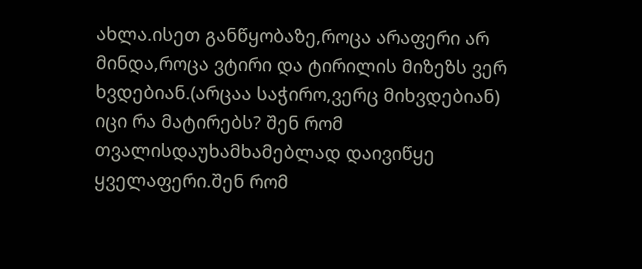ახლა.ისეთ განწყობაზე,როცა არაფერი არ მინდა,როცა ვტირი და ტირილის მიზეზს ვერ ხვდებიან.(არცაა საჭირო,ვერც მიხვდებიან)
იცი რა მატირებს? შენ რომ თვალისდაუხამხამებლად დაივიწყე ყველაფერი.შენ რომ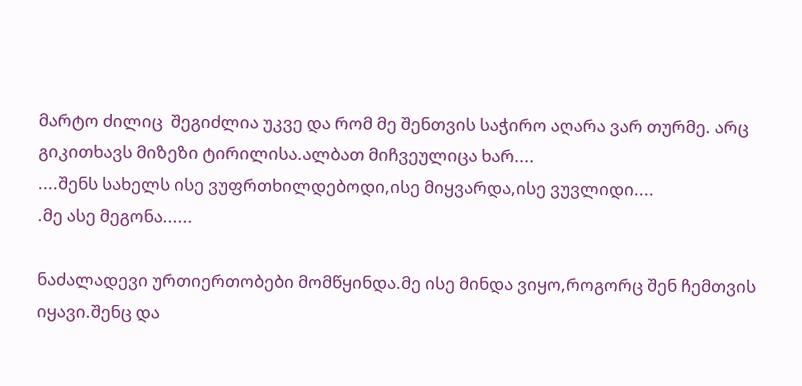მარტო ძილიც  შეგიძლია უკვე და რომ მე შენთვის საჭირო აღარა ვარ თურმე. არც გიკითხავს მიზეზი ტირილისა.ალბათ მიჩვეულიცა ხარ....
....შენს სახელს ისე ვუფრთხილდებოდი,ისე მიყვარდა,ისე ვუვლიდი....
.მე ასე მეგონა......

ნაძალადევი ურთიერთობები მომწყინდა.მე ისე მინდა ვიყო,როგორც შენ ჩემთვის იყავი.შენც და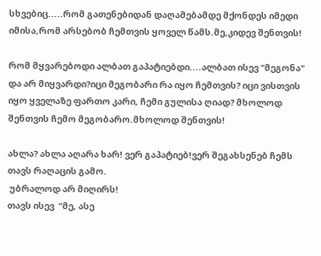სხვებიც.....რომ გათენებიდან დაღამებამდე მქონდეს იმედი იმისა,რომ არსებობ ჩემთვის ყოველ წამს.მე,კიდევ შენთვის!

რომ მყვარებოდი ალბათ გაპატიებდი....ალბათ ისევ "მეგონა" და არ მიყვარდი?იცი მეგობარი რა იყო ჩემთვის? იცი ვისთვის იყო ყველაზე ფართო კარი, ჩემი გულისა ღიად? მხოლოდ შენთვის ჩემო მეგობარო.მხოლოდ შენთვის!

ახლა? ახლა აღარა ხარ! ვერ გაპატიებ!ვერ შეგახსენებ ჩემს თავს რაღაცის გამო.
 უბრალოდ არ მიღირს!
თავს ისევ  "მე, ასე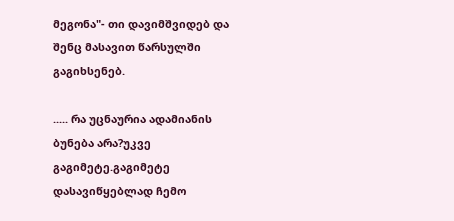მეგონა"- თი დავიმშვიდებ და  შენც მასავით წარსულში გაგიხსენებ.

..... რა უცნაურია ადამიანის ბუნება არა?უკვე გაგიმეტე.გაგიმეტე დასავიწყებლად ჩემო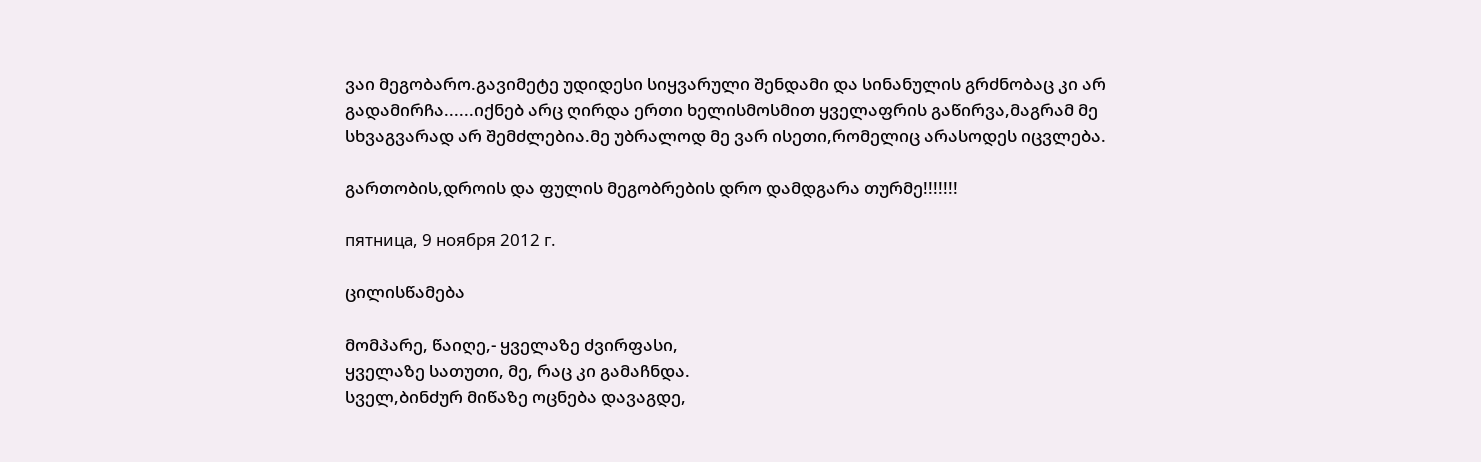ვაი მეგობარო.გავიმეტე უდიდესი სიყვარული შენდამი და სინანულის გრძნობაც კი არ გადამირჩა......იქნებ არც ღირდა ერთი ხელისმოსმით ყველაფრის გაწირვა,მაგრამ მე სხვაგვარად არ შემძლებია.მე უბრალოდ მე ვარ ისეთი,რომელიც არასოდეს იცვლება.

გართობის,დროის და ფულის მეგობრების დრო დამდგარა თურმე!!!!!!!

пятница, 9 ноября 2012 г.

ცილისწამება

მომპარე, წაიღე,- ყველაზე ძვირფასი,
ყველაზე სათუთი, მე, რაც კი გამაჩნდა.
სველ,ბინძურ მიწაზე ოცნება დავაგდე,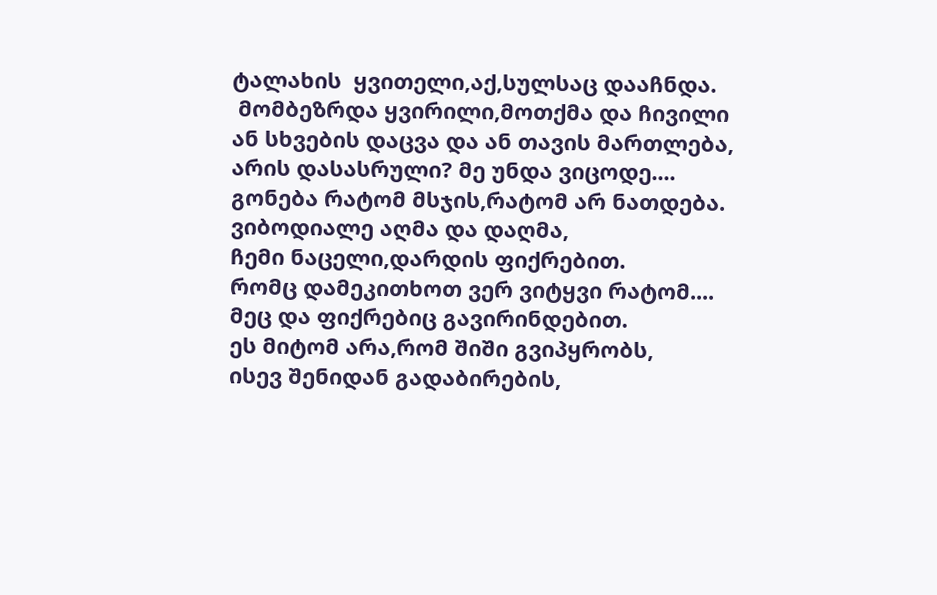ტალახის  ყვითელი,აქ,სულსაც დააჩნდა.
 მომბეზრდა ყვირილი,მოთქმა და ჩივილი
ან სხვების დაცვა და ან თავის მართლება,
არის დასასრული? მე უნდა ვიცოდე....
გონება რატომ მსჯის,რატომ არ ნათდება.
ვიბოდიალე აღმა და დაღმა,
ჩემი ნაცელი,დარდის ფიქრებით.
რომც დამეკითხოთ ვერ ვიტყვი რატომ....
მეც და ფიქრებიც გავირინდებით.
ეს მიტომ არა,რომ შიში გვიპყრობს,
ისევ შენიდან გადაბირების,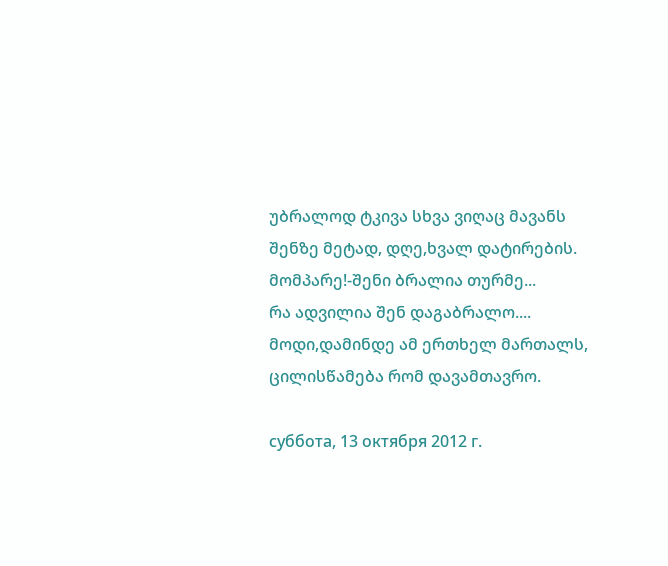უბრალოდ ტკივა სხვა ვიღაც მავანს
შენზე მეტად, დღე,ხვალ დატირების.
მომპარე!-შენი ბრალია თურმე...
რა ადვილია შენ დაგაბრალო....
მოდი,დამინდე ამ ერთხელ მართალს,
ცილისწამება რომ დავამთავრო.

суббота, 13 октября 2012 г.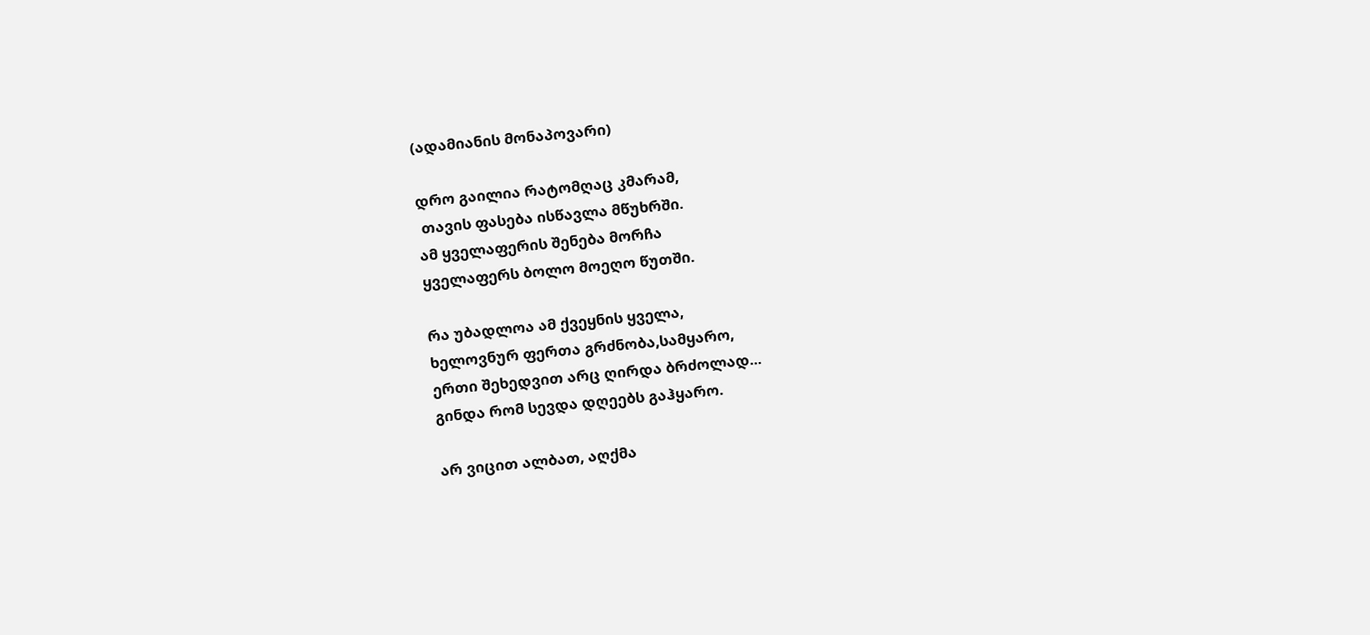(ადამიანის მონაპოვარი)

დრო გაილია რატომღაც კმარამ,
 თავის ფასება ისწავლა მწუხრში.
ამ ყველაფერის შენება მორჩა
ყველაფერს ბოლო მოეღო წუთში.

რა უბადლოა ამ ქვეყნის ყველა,
ხელოვნურ ფერთა გრძნობა,სამყარო,
ერთი შეხედვით არც ღირდა ბრძოლად...
გინდა რომ სევდა დღეებს გაჰყარო.

არ ვიცით ალბათ, აღქმა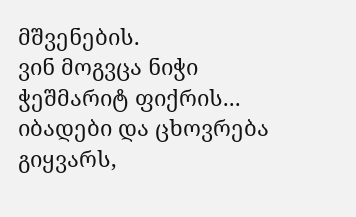მშვენების.
ვინ მოგვცა ნიჭი ჭეშმარიტ ფიქრის...
იბადები და ცხოვრება გიყვარს,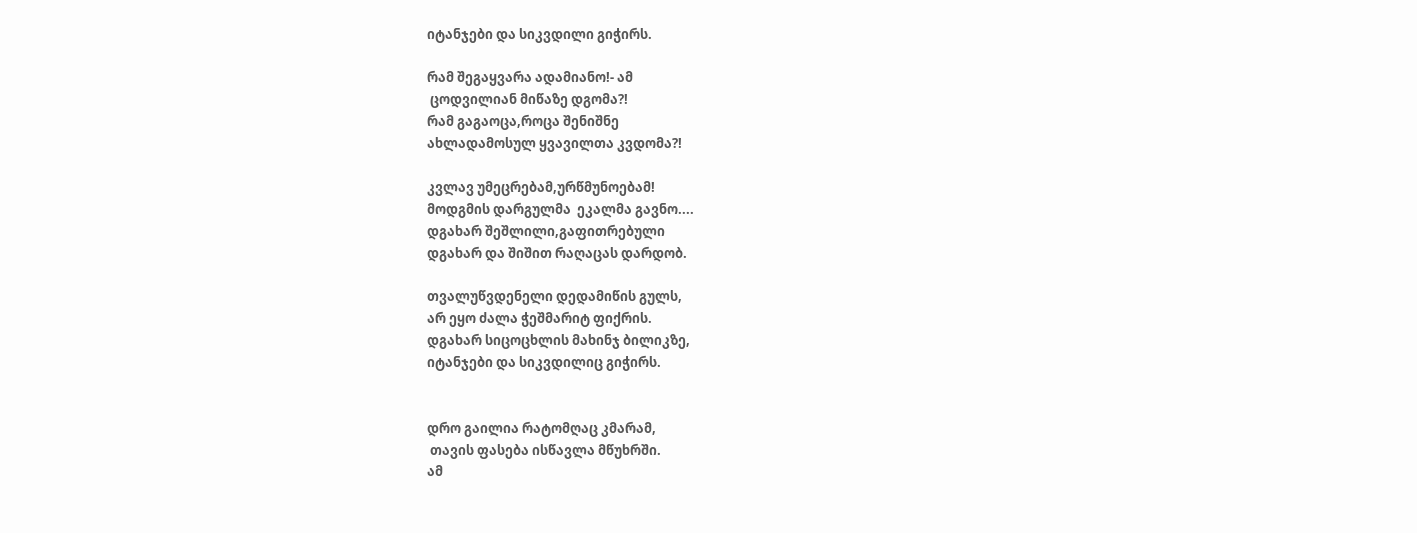იტანჯები და სიკვდილი გიჭირს.

რამ შეგაყვარა ადამიანო!- ამ
 ცოდვილიან მიწაზე დგომა?!
რამ გაგაოცა,როცა შენიშნე
ახლადამოსულ ყვავილთა კვდომა?!

კვლავ უმეცრებამ,ურწმუნოებამ!
მოდგმის დარგულმა  ეკალმა გავნო....
დგახარ შეშლილი,გაფითრებული
დგახარ და შიშით რაღაცას დარდობ.

თვალუწვდენელი დედამიწის გულს,
არ ეყო ძალა ჭეშმარიტ ფიქრის.
დგახარ სიცოცხლის მახინჯ ბილიკზე,
იტანჯები და სიკვდილიც გიჭირს.


დრო გაილია რატომღაც კმარამ,
 თავის ფასება ისწავლა მწუხრში.
ამ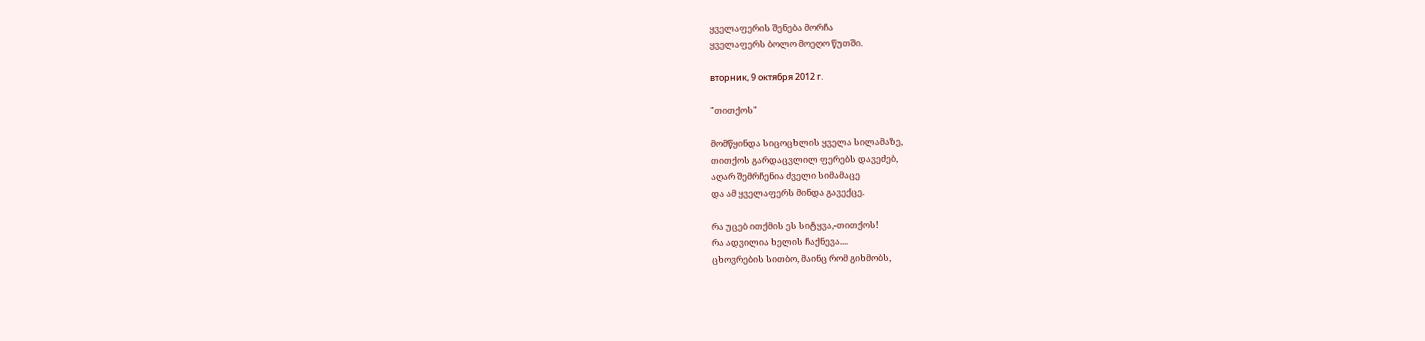ყველაფერის შენება მორჩა
ყველაფერს ბოლო მოეღო წუთში.

вторник, 9 октября 2012 г.

"თითქოს"

მომწყინდა სიცოცხლის ყველა სილამაზე,
თითქოს გარდაცვლილ ფერებს დავეძებ,
აღარ შემრჩენია ძველი სიმამაცე
და ამ ყველაფერს მინდა გავექცე.

რა უცებ ითქმის ეს სიტყვა,-თითქოს!
რა ადვილია ხელის ჩაქნევა....
ცხოვრების სითბო, მაინც რომ გიხმობს,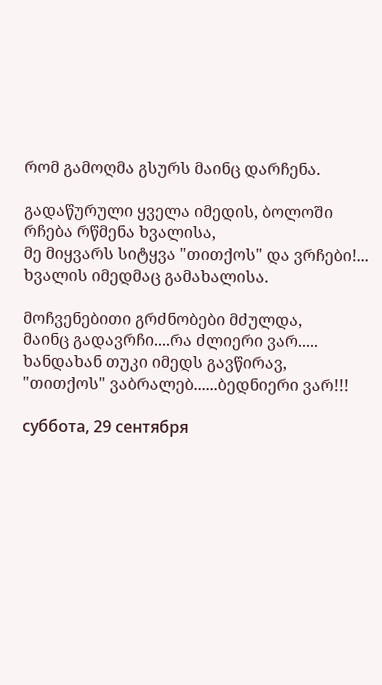რომ გამოღმა გსურს მაინც დარჩენა.

გადაწურული ყველა იმედის, ბოლოში
რჩება რწმენა ხვალისა,
მე მიყვარს სიტყვა "თითქოს" და ვრჩები!...
ხვალის იმედმაც გამახალისა.

მოჩვენებითი გრძნობები მძულდა,
მაინც გადავრჩი....რა ძლიერი ვარ.....
ხანდახან თუკი იმედს გავწირავ,
"თითქოს" ვაბრალებ......ბედნიერი ვარ!!!

суббота, 29 сентября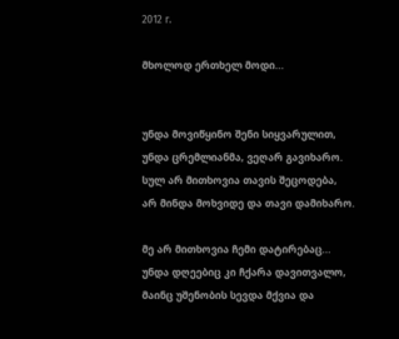2012 г.

მხოლოდ ერთხელ მოდი...


უნდა მოვიწყინო შენი სიყვარულით,
უნდა ცრემლიანმა, ვეღარ გავიხარო.
სულ არ მითხოვია თავის შეცოდება,
არ მინდა მოხვიდე და თავი დამიხარო.

მე არ მითხოვია ჩემი დატირებაც...
უნდა დღეებიც კი ჩქარა დავითვალო,
მაინც უშენობის სევდა მქვია და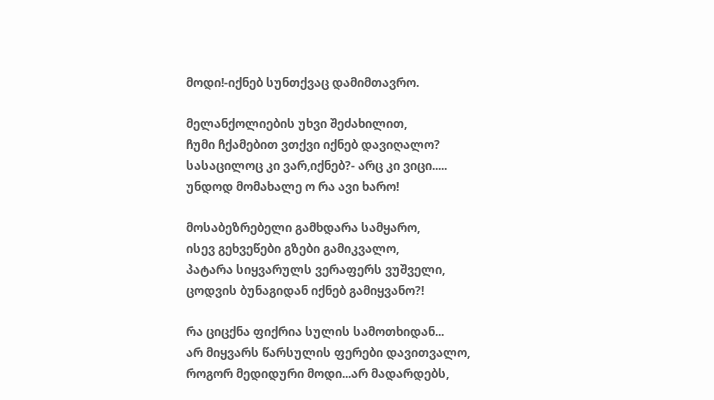მოდი!-იქნებ სუნთქვაც დამიმთავრო.

მელანქოლიების უხვი შეძახილით,
ჩუმი ჩქამებით ვთქვი იქნებ დავიღალო?
სასაცილოც კი ვარ,იქნებ?- არც კი ვიცი.....
უნდოდ მომახალე ო რა ავი ხარო!

მოსაბეზრებელი გამხდარა სამყარო,
ისევ გეხვეწები გზები გამიკვალო,
პატარა სიყვარულს ვერაფერს ვუშველი,
ცოდვის ბუნაგიდან იქნებ გამიყვანო?!

რა ციცქნა ფიქრია სულის სამოთხიდან...
არ მიყვარს წარსულის ფერები დავითვალო,
როგორ მედიდური მოდი...არ მადარდებს,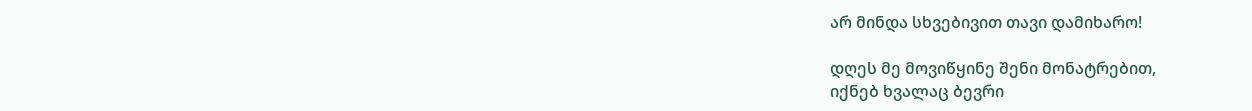არ მინდა სხვებივით თავი დამიხარო!

დღეს მე მოვიწყინე შენი მონატრებით,
იქნებ ხვალაც ბევრი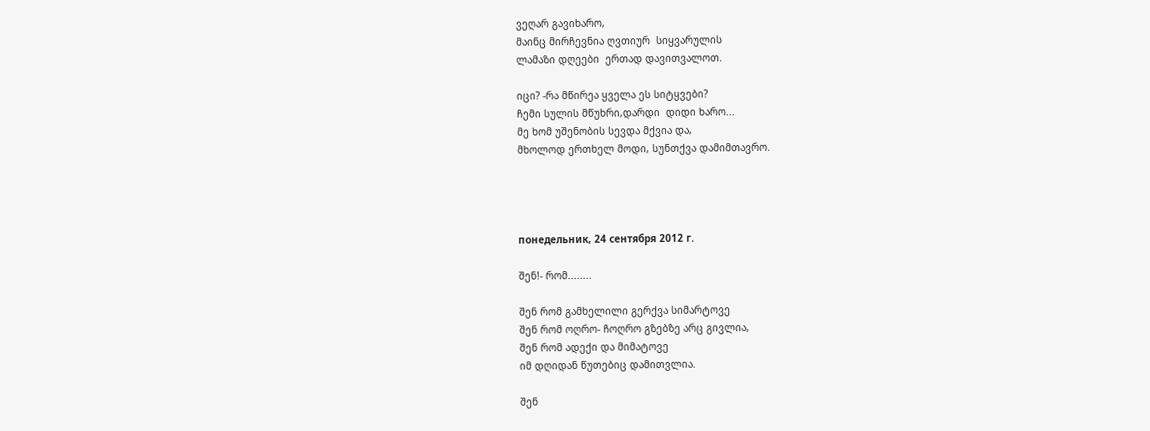ვეღარ გავიხარო,
მაინც მირჩევნია ღვთიურ  სიყვარულის
ლამაზი დღეები  ერთად დავითვალოთ.

იცი? -რა მწირეა ყველა ეს სიტყვები?
ჩემი სულის მწუხრი,დარდი  დიდი ხარო...
მე ხომ უშენობის სევდა მქვია და,
მხოლოდ ერთხელ მოდი, სუნთქვა დამიმთავრო.




понедельник, 24 сентября 2012 г.

შენ!- რომ........

შენ რომ გამხელილი გერქვა სიმარტოვე
შენ რომ ოღრო- ჩოღრო გზებზე არც გივლია,
შენ რომ ადექი და მიმატოვე
იმ დღიდან წუთებიც დამითვლია.

შენ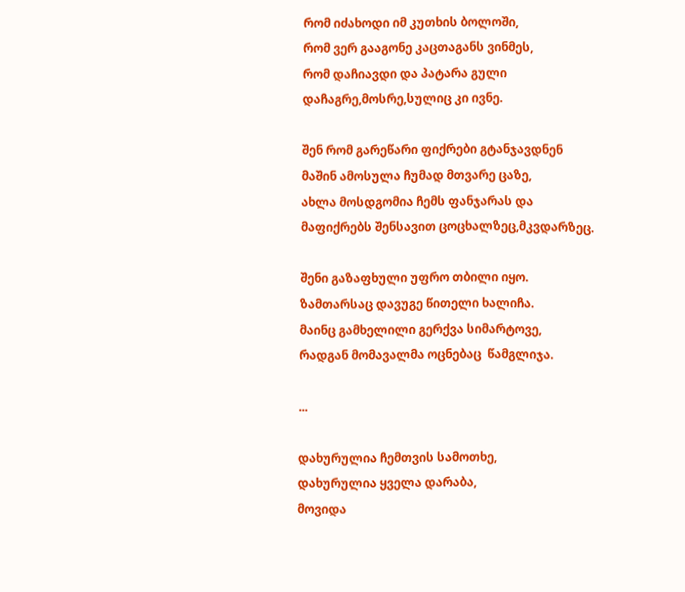რომ იძახოდი იმ კუთხის ბოლოში,
რომ ვერ გააგონე კაცთაგანს ვინმეს,
რომ დაჩიავდი და პატარა გული
დაჩაგრე,მოსრე,სულიც კი ივნე.

შენ რომ გარეწარი ფიქრები გტანჯავდნენ
მაშინ ამოსულა ჩუმად მთვარე ცაზე,
ახლა მოსდგომია ჩემს ფანჯარას და
მაფიქრებს შენსავით ცოცხალზეც,მკვდარზეც.

შენი გაზაფხული უფრო თბილი იყო.
ზამთარსაც დავუგე წითელი ხალიჩა.
მაინც გამხელილი გერქვა სიმარტოვე,
რადგან მომავალმა ოცნებაც  წამგლიჯა.

...

დახურულია ჩემთვის სამოთხე,
დახურულია ყველა დარაბა,
მოვიდა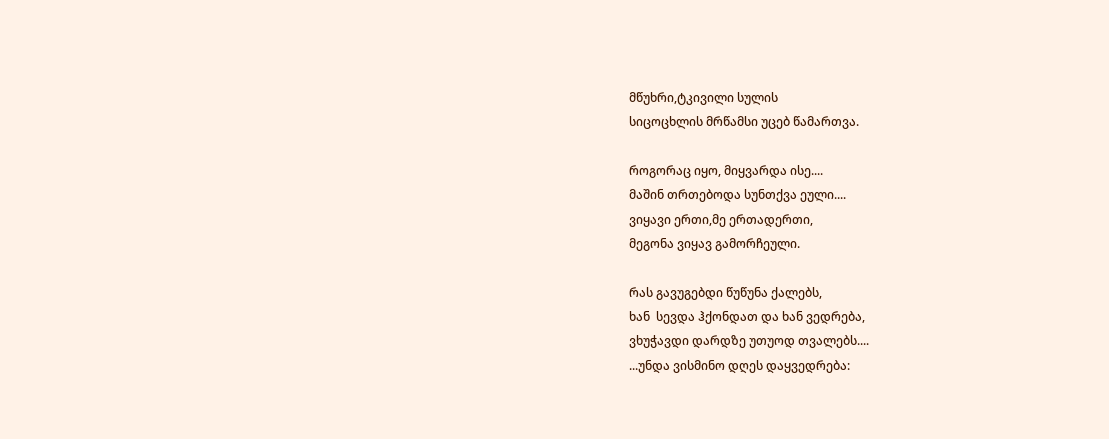მწუხრი,ტკივილი სულის
სიცოცხლის მრწამსი უცებ წამართვა.

როგორაც იყო, მიყვარდა ისე....
მაშინ თრთებოდა სუნთქვა ეული....
ვიყავი ერთი,მე ერთადერთი,
მეგონა ვიყავ გამორჩეული.

რას გავუგებდი წუწუნა ქალებს,
ხან  სევდა ჰქონდათ და ხან ვედრება,
ვხუჭავდი დარდზე უთუოდ თვალებს....
...უნდა ვისმინო დღეს დაყვედრება: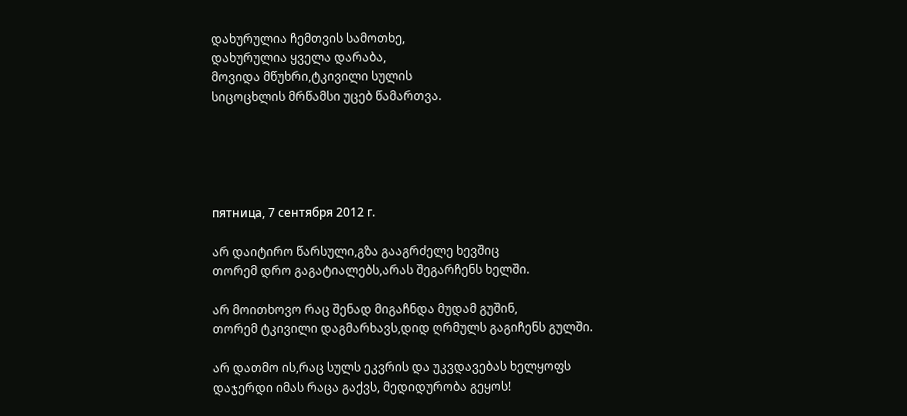დახურულია ჩემთვის სამოთხე,
დახურულია ყველა დარაბა,
მოვიდა მწუხრი,ტკივილი სულის
სიცოცხლის მრწამსი უცებ წამართვა.





пятница, 7 сентября 2012 г.

არ დაიტირო წარსული,გზა გააგრძელე ხევშიც
თორემ დრო გაგატიალებს,არას შეგარჩენს ხელში.

არ მოითხოვო რაც შენად მიგაჩნდა მუდამ გუშინ,
თორემ ტკივილი დაგმარხავს,დიდ ღრმულს გაგიჩენს გულში.

არ დათმო ის,რაც სულს ეკვრის და უკვდავებას ხელყოფს
დაჯერდი იმას რაცა გაქვს, მედიდურობა გეყოს!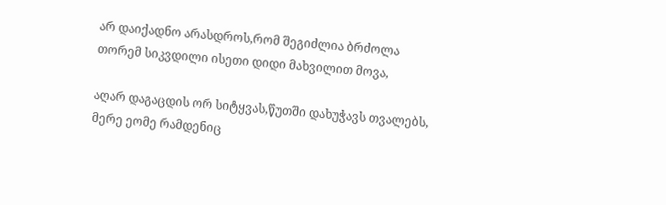არ დაიქადნო არასდროს,რომ შეგიძლია ბრძოლა
თორემ სიკვდილი ისეთი დიდი მახვილით მოვა,

აღარ დაგაცდის ორ სიტყვას,წუთში დახუჭავს თვალებს,
მერე ეომე რამდენიც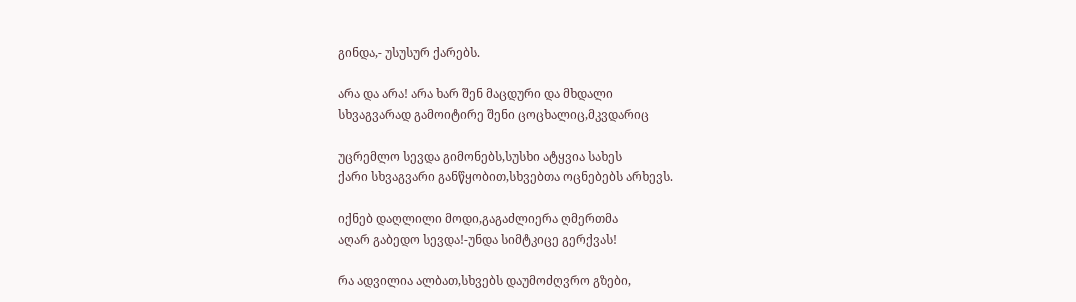გინდა,- უსუსურ ქარებს.

არა და არა! არა ხარ შენ მაცდური და მხდალი
სხვაგვარად გამოიტირე შენი ცოცხალიც,მკვდარიც

უცრემლო სევდა გიმონებს,სუსხი ატყვია სახეს
ქარი სხვაგვარი განწყობით,სხვებთა ოცნებებს არხევს.

იქნებ დაღლილი მოდი,გაგაძლიერა ღმერთმა
აღარ გაბედო სევდა!-უნდა სიმტკიცე გერქვას!

რა ადვილია ალბათ,სხვებს დაუმოძღვრო გზები,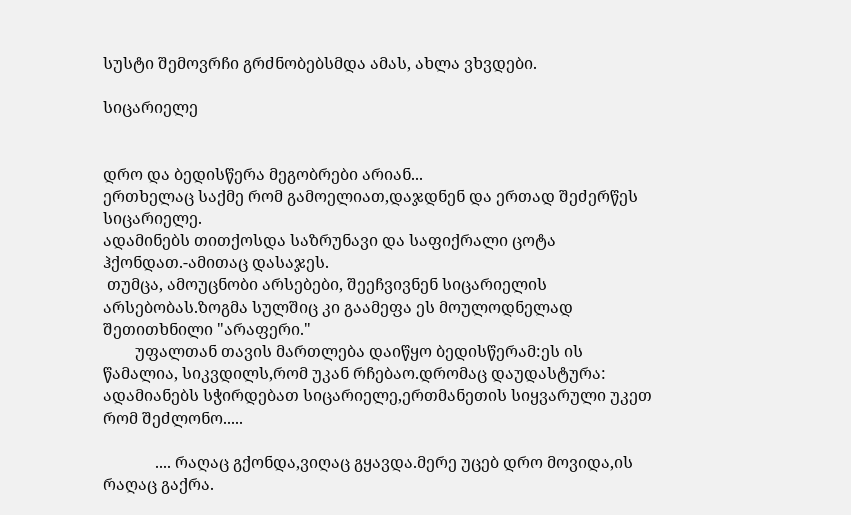სუსტი შემოვრჩი გრძნობებსმდა ამას, ახლა ვხვდები.

სიცარიელე


დრო და ბედისწერა მეგობრები არიან...
ერთხელაც საქმე რომ გამოელიათ,დაჯდნენ და ერთად შეძერწეს სიცარიელე.
ადამინებს თითქოსდა საზრუნავი და საფიქრალი ცოტა ჰქონდათ.-ამითაც დასაჯეს.
 თუმცა, ამოუცნობი არსებები, შეეჩვივნენ სიცარიელის არსებობას.ზოგმა სულშიც კი გაამეფა ეს მოულოდნელად შეთითხნილი "არაფერი."
        უფალთან თავის მართლება დაიწყო ბედისწერამ:ეს ის წამალია, სიკვდილს,რომ უკან რჩებაო.დრომაც დაუდასტურა: ადამიანებს სჭირდებათ სიცარიელე,ერთმანეთის სიყვარული უკეთ რომ შეძლონო.....

             .... რაღაც გქონდა,ვიღაც გყავდა.მერე უცებ დრო მოვიდა,ის რაღაც გაქრა.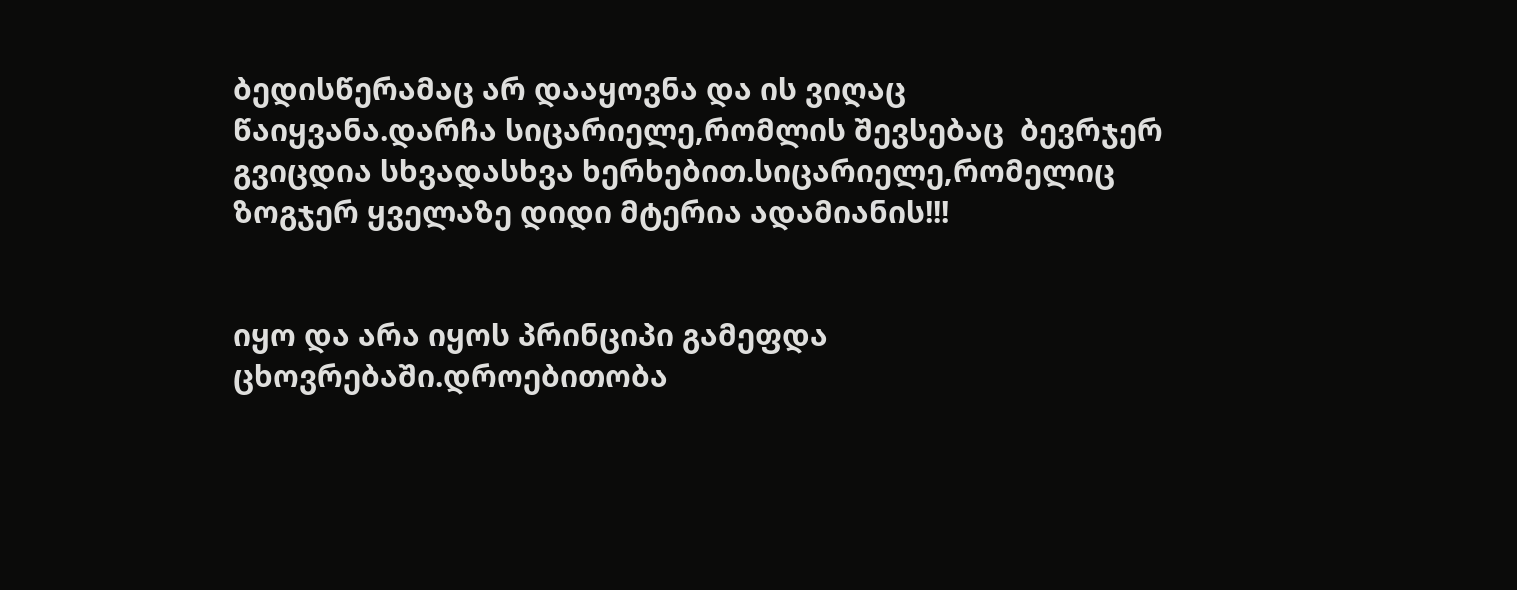ბედისწერამაც არ დააყოვნა და ის ვიღაც წაიყვანა.დარჩა სიცარიელე,რომლის შევსებაც  ბევრჯერ გვიცდია სხვადასხვა ხერხებით.სიცარიელე,რომელიც ზოგჯერ ყველაზე დიდი მტერია ადამიანის!!!


იყო და არა იყოს პრინციპი გამეფდა ცხოვრებაში.დროებითობა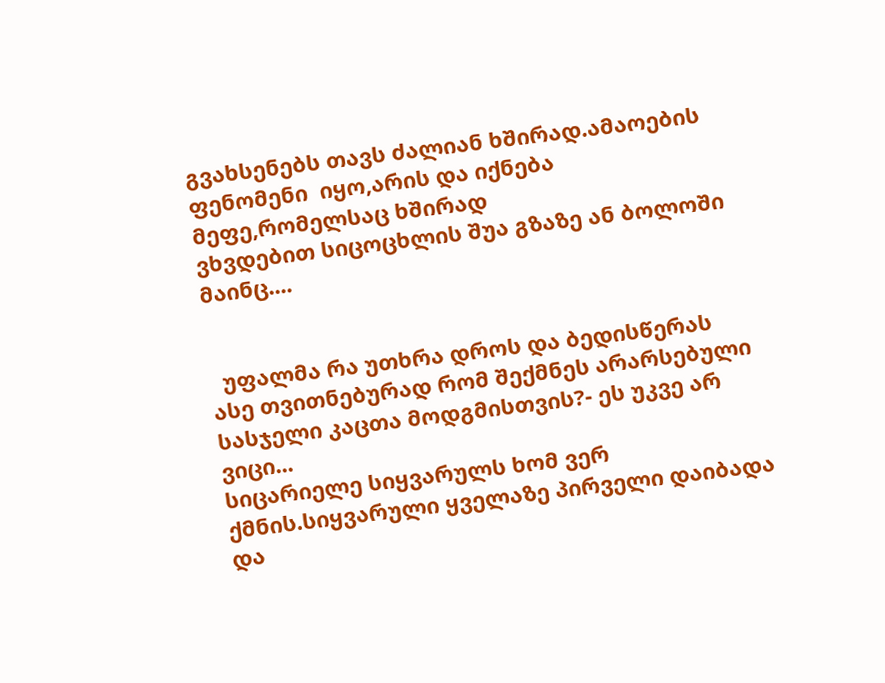გვახსენებს თავს ძალიან ხშირად.ამაოების ფენომენი  იყო,არის და იქნება მეფე,რომელსაც ხშირად
ვხვდებით სიცოცხლის შუა გზაზე ან ბოლოში მაინც....


  უფალმა რა უთხრა დროს და ბედისწერას ასე თვითნებურად რომ შექმნეს არარსებული სასჯელი კაცთა მოდგმისთვის?- ეს უკვე არ ვიცი...
სიცარიელე სიყვარულს ხომ ვერ ქმნის.სიყვარული ყველაზე პირველი დაიბადა
და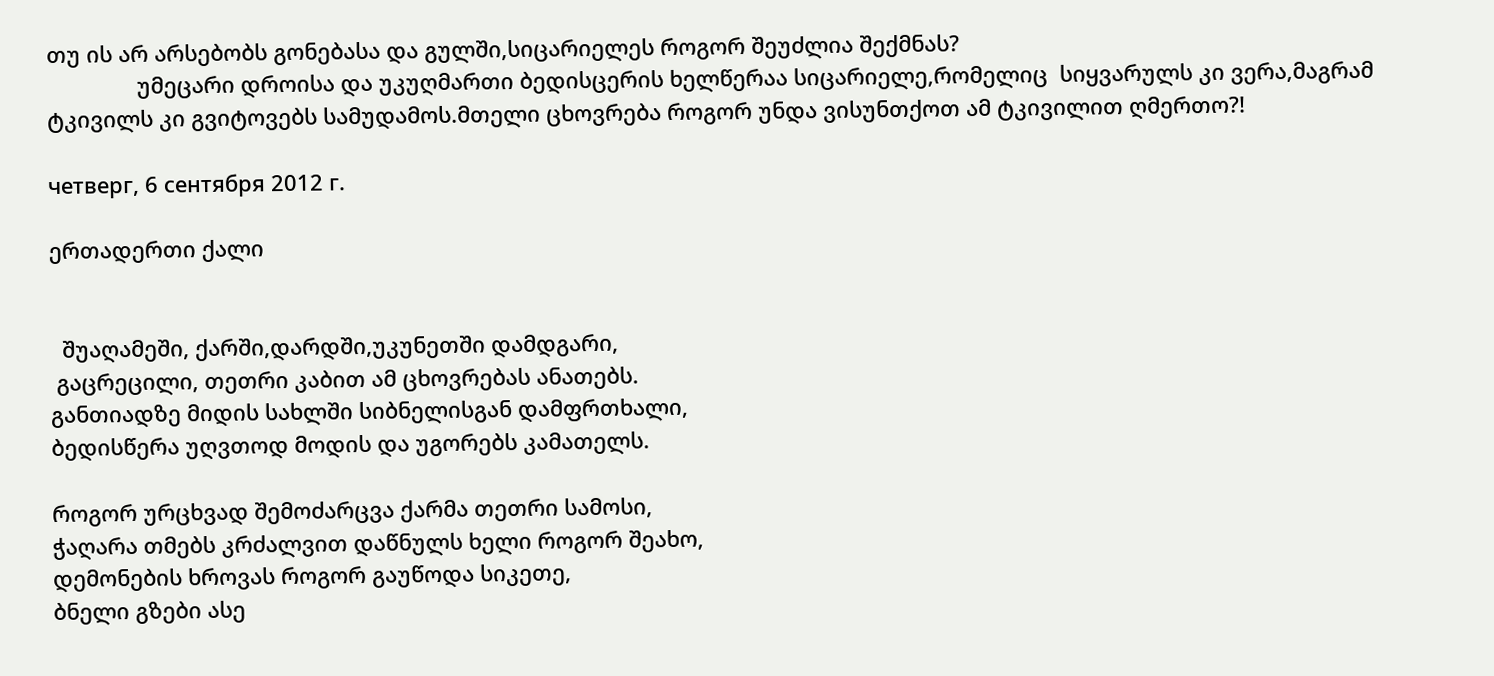თუ ის არ არსებობს გონებასა და გულში,სიცარიელეს როგორ შეუძლია შექმნას?
               უმეცარი დროისა და უკუღმართი ბედისცერის ხელწერაა სიცარიელე,რომელიც  სიყვარულს კი ვერა,მაგრამ ტკივილს კი გვიტოვებს სამუდამოს.მთელი ცხოვრება როგორ უნდა ვისუნთქოთ ამ ტკივილით ღმერთო?!

четверг, 6 сентября 2012 г.

ერთადერთი ქალი


  შუაღამეში, ქარში,დარდში,უკუნეთში დამდგარი,
 გაცრეცილი, თეთრი კაბით ამ ცხოვრებას ანათებს.
განთიადზე მიდის სახლში სიბნელისგან დამფრთხალი,
ბედისწერა უღვთოდ მოდის და უგორებს კამათელს.

როგორ ურცხვად შემოძარცვა ქარმა თეთრი სამოსი,
ჭაღარა თმებს კრძალვით დაწნულს ხელი როგორ შეახო,
დემონების ხროვას როგორ გაუწოდა სიკეთე,
ბნელი გზები ასე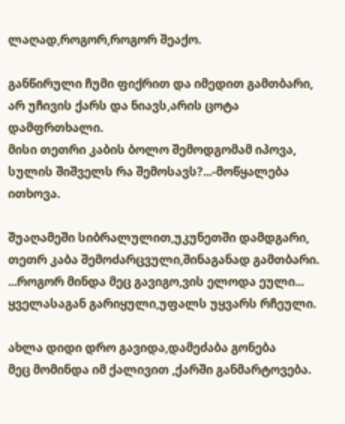ლაღად,როგორ,როგორ შეაქო.

განწირული ჩუმი ფიქრით და იმედით გამთბარი,
არ უჩივის ქარს და ნიავს,არის ცოტა დამფრთხალი.
მისი თეთრი კაბის ბოლო შემოდგომამ იპოვა,
სულის შიშველს რა შემოსავს?...-მოწყალება ითხოვა.

შუაღამეში სიბრალულით,უკუნეთში დამდგარი,
თეთრ კაბა შემოძარცვული,შინაგანად გამთბარი.
...როგორ მინდა მეც გავიგო,ვის ელოდა ეული...
ყველასაგან გარიყული,უფალს უყვარს რჩეული.

ახლა დიდი დრო გავიდა,დამეძაბა გონება
მეც მომინდა იმ ქალივით ,ქარში განმარტოვება.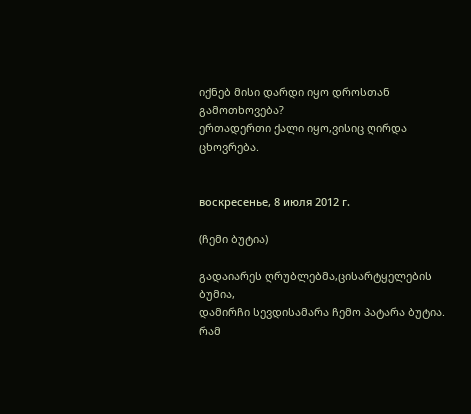იქნებ მისი დარდი იყო დროსთან გამოთხოვება?
ერთადერთი ქალი იყო,ვისიც ღირდა ცხოვრება.


воскресенье, 8 июля 2012 г.

(ჩემი ბუტია)

გადაიარეს ღრუბლებმა,ცისარტყელების ბუმია,
დამირჩი სევდისამარა ჩემო პატარა ბუტია.
რამ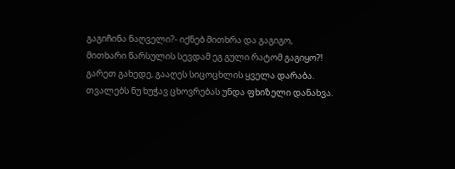გაგიჩინა ნაღველი?- იქნებ მითხრა და გაგიგო,
მითხარი წარსულის სევდამ ეგ გული რატომ გაგიყო?!
გარეთ გახედე, გააღეს სიცოცხლის ყველა დარაბა.
თვალებს ნუ ხუჭავ ცხოვრებას უნდა ფხიზელი დანახვა.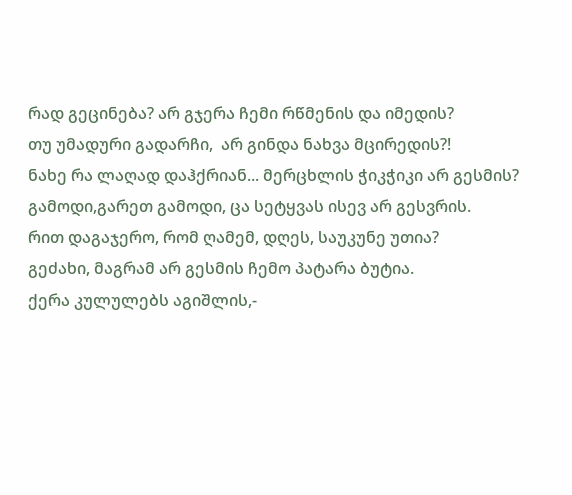რად გეცინება? არ გჯერა ჩემი რწმენის და იმედის?
თუ უმადური გადარჩი,  არ გინდა ნახვა მცირედის?!
ნახე რა ლაღად დაჰქრიან... მერცხლის ჭიკჭიკი არ გესმის?
გამოდი,გარეთ გამოდი, ცა სეტყვას ისევ არ გესვრის.
რით დაგაჯერო, რომ ღამემ, დღეს, საუკუნე უთია?
გეძახი, მაგრამ არ გესმის ჩემო პატარა ბუტია.
ქერა კულულებს აგიშლის,-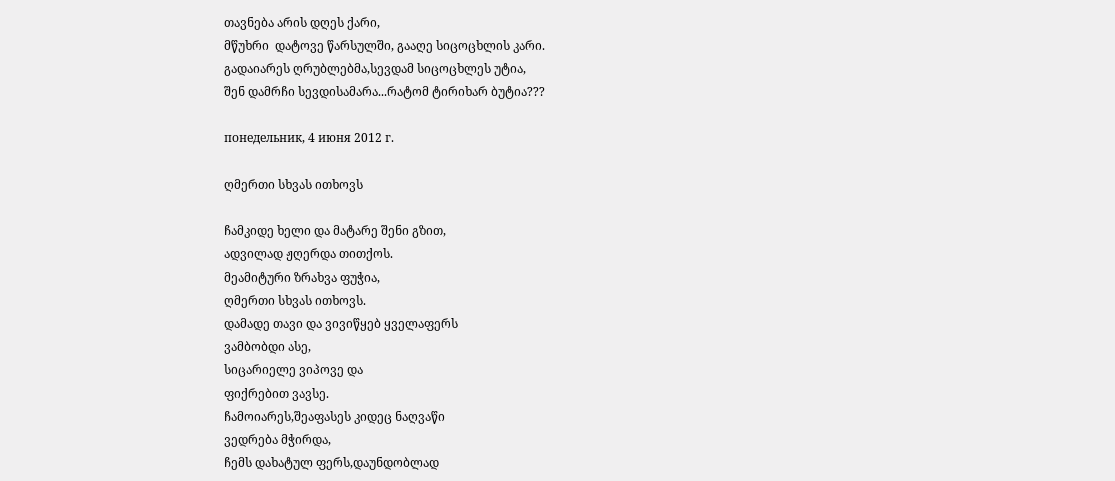თავნება არის დღეს ქარი,
მწუხრი  დატოვე წარსულში, გააღე სიცოცხლის კარი.
გადაიარეს ღრუბლებმა,სევდამ სიცოცხლეს უტია,
შენ დამრჩი სევდისამარა...რატომ ტირიხარ ბუტია???

понедельник, 4 июня 2012 г.

ღმერთი სხვას ითხოვს

ჩამკიდე ხელი და მატარე შენი გზით,
ადვილად ჟღერდა თითქოს.
მეამიტური ზრახვა ფუჭია,
ღმერთი სხვას ითხოვს.
დამადე თავი და ვივიწყებ ყველაფერს
ვამბობდი ასე,
სიცარიელე ვიპოვე და
ფიქრებით ვავსე.
ჩამოიარეს,შეაფასეს კიდეც ნაღვაწი
ვედრება მჭირდა,
ჩემს დახატულ ფერს,დაუნდობლად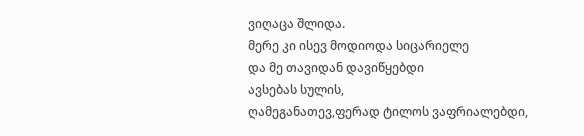ვიღაცა შლიდა.
მერე კი ისევ მოდიოდა სიცარიელე
და მე თავიდან დავიწყებდი
ავსებას სულის,
ღამეგანათევ,ფერად ტილოს ვაფრიალებდი,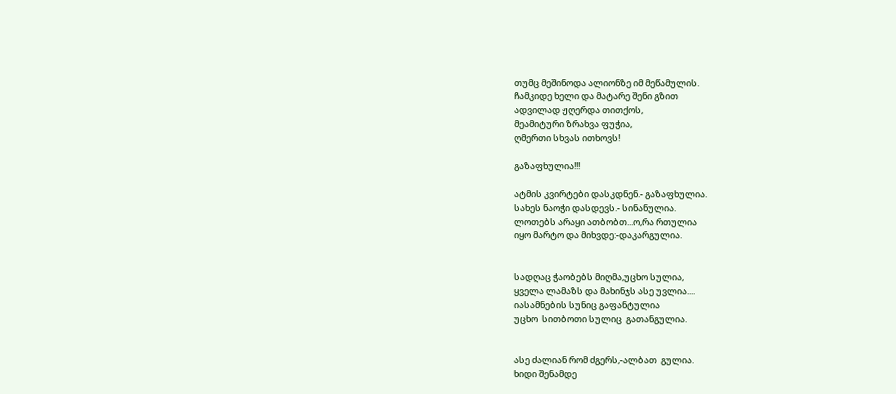თუმც მეშინოდა ალიონზე იმ მეწამულის.
ჩამკიდე ხელი და მატარე შენი გზით
ადვილად ჟღერდა თითქოს,
მეამიტური ზრახვა ფუჭია,
ღმერთი სხვას ითხოვს!

გაზაფხულია!!!

ატმის კვირტები დასკდნენ.- გაზაფხულია.
სახეს ნაოჭი დასდევს.- სინანულია.
ლოთებს არაყი ათბობთ...ო,რა რთულია
იყო მარტო და მიხვდე:-დაკარგულია.


სადღაც ჭაობებს მიღმა,უცხო სულია,
ყველა ლამაზს და მახინჯს ასე უვლია....
იასამნების სუნიც გაფანტულია
უცხო  სითბოთი სულიც  გათანგულია.


ასე ძალიან რომ ძგერს,-ალბათ  გულია.
ხიდი შენამდე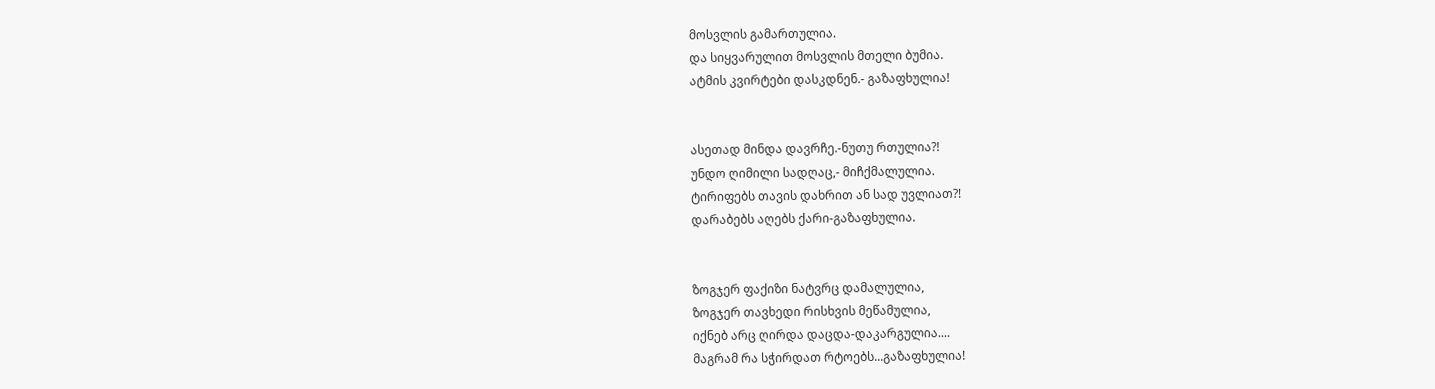მოსვლის გამართულია.
და სიყვარულით მოსვლის მთელი ბუმია.
ატმის კვირტები დასკდნენ.- გაზაფხულია!


ასეთად მინდა დავრჩე.-ნუთუ რთულია?!
უნდო ღიმილი სადღაც,- მიჩქმალულია.
ტირიფებს თავის დახრით ან სად უვლიათ?!
დარაბებს აღებს ქარი-გაზაფხულია.


ზოგჯერ ფაქიზი ნატვრც დამალულია,
ზოგჯერ თავხედი რისხვის მეწამულია,
იქნებ არც ღირდა დაცდა-დაკარგულია....
მაგრამ რა სჭირდათ რტოებს...გაზაფხულია!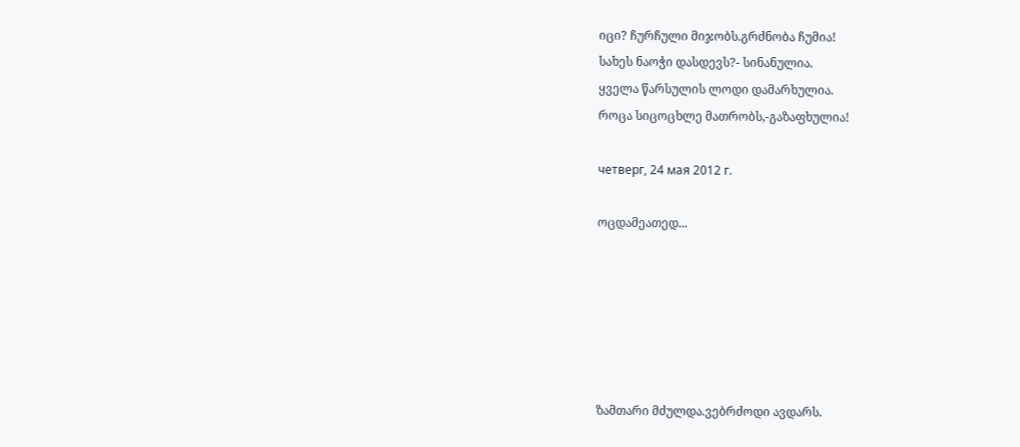იცი? ჩურჩული მიჯობს.გრძნობა ჩუმია!
სახეს ნაოჭი დასდევს?- სინანულია.
ყველა წარსულის ლოდი დამარხულია.
როცა სიცოცხლე მათრობს,-გაზაფხულია!

четверг, 24 мая 2012 г.

ოცდამეათედ...






ზამთარი მძულდა.ვებრძოდი ავდარს.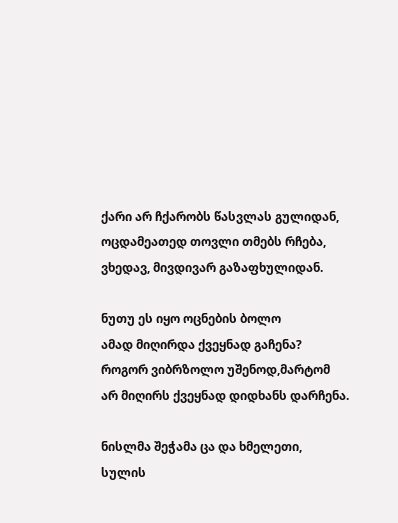ქარი არ ჩქარობს წასვლას გულიდან,
ოცდამეათედ თოვლი თმებს რჩება,
ვხედავ, მივდივარ გაზაფხულიდან.

ნუთუ ეს იყო ოცნების ბოლო
ამად მიღირდა ქვეყნად გაჩენა?
როგორ ვიბრზოლო უშენოდ,მარტომ
არ მიღირს ქვეყნად დიდხანს დარჩენა.

ნისლმა შეჭამა ცა და ხმელეთი,
სულის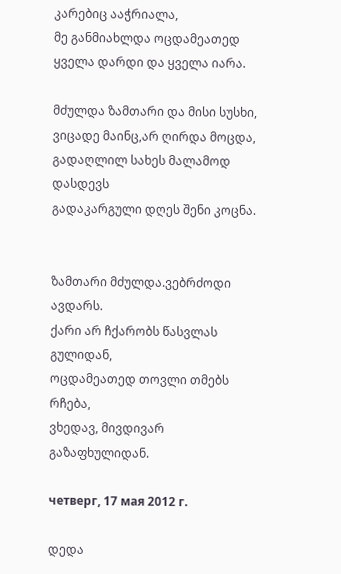კარებიც ააჭრიალა,
მე განმიახლდა ოცდამეათედ
ყველა დარდი და ყველა იარა.

მძულდა ზამთარი და მისი სუსხი,
ვიცადე მაინც,არ ღირდა მოცდა,
გადაღლილ სახეს მალამოდ დასდევს
გადაკარგული დღეს შენი კოცნა.


ზამთარი მძულდა.ვებრძოდი ავდარს.
ქარი არ ჩქარობს წასვლას გულიდან,
ოცდამეათედ თოვლი თმებს რჩება,
ვხედავ, მივდივარ გაზაფხულიდან.

четверг, 17 мая 2012 г.

დედა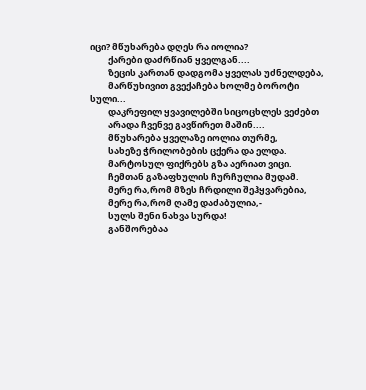იცი? მწუხარება დღეს რა იოლია?
         ქარები დაძრწიან ყველგან....
         ზეცის კართან დადგომა ყველას უძნელდება,
         მარწუხივით გვექაჩება ხოლმე ბოროტი სული...
         დაკრეფილ ყვავილებში სიცოცხლეს ვეძებთ
         არადა ჩვენვე გავწირეთ მაშინ....
         მწუხარება ყველაზე იოლია თურმე,
         სახეზე ჭრილობების ცქერა და ელდა.
         მარტოსულ ფიქრებს გზა აერიათ ვიცი.
         ჩემთან გაზაფხულის ჩურჩულია მუდამ.
         მერე რა,რომ მზეს ჩრდილი შეჰყვარებია,
         მერე რა,რომ ღამე დაძაბულია,-
         სულს შენი ნახვა სურდა!
         განშორებაა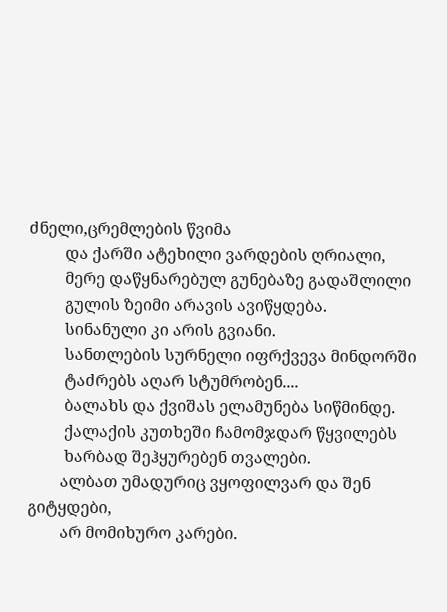ძნელი,ცრემლების წვიმა
         და ქარში ატეხილი ვარდების ღრიალი,
         მერე დაწყნარებულ გუნებაზე გადაშლილი
         გულის ზეიმი არავის ავიწყდება.
         სინანული კი არის გვიანი.
         სანთლების სურნელი იფრქვევა მინდორში
         ტაძრებს აღარ სტუმრობენ....
         ბალახს და ქვიშას ელამუნება სიწმინდე.
         ქალაქის კუთხეში ჩამომჯდარ წყვილებს
         ხარბად შეჰყურებენ თვალები.
        ალბათ უმადურიც ვყოფილვარ და შენ გიტყდები,
        არ მომიხურო კარები.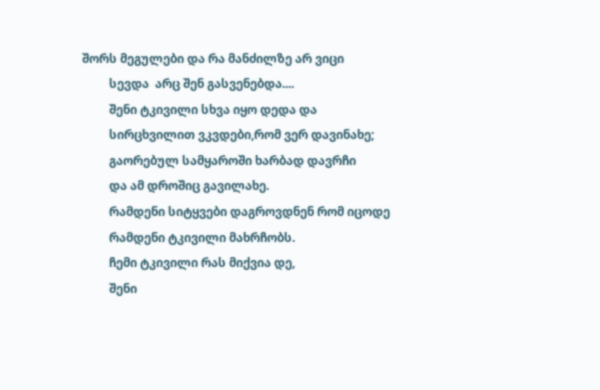შორს მეგულები და რა მანძილზე არ ვიცი
         სევდა  არც შენ გასვენებდა....
         შენი ტკივილი სხვა იყო დედა და
         სირცხვილით ვკვდები,რომ ვერ დავინახე;
         გაორებულ სამყაროში ხარბად დავრჩი
         და ამ დროშიც გავილახე.
         რამდენი სიტყვები დაგროვდნენ რომ იცოდე
         რამდენი ტკივილი მახრჩობს.
         ჩემი ტკივილი რას მიქვია დე,
         შენი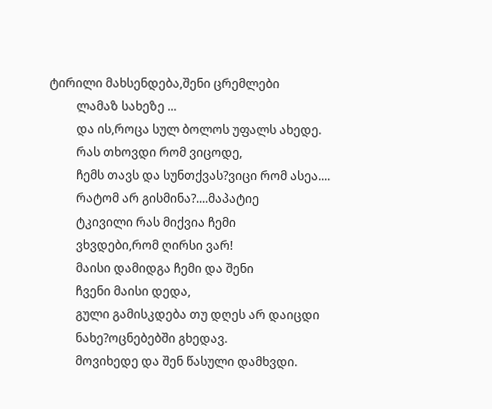ტირილი მახსენდება,შენი ცრემლები
         ლამაზ სახეზე ...
         და ის,როცა სულ ბოლოს უფალს ახედე.
         რას თხოვდი რომ ვიცოდე,
         ჩემს თავს და სუნთქვას?ვიცი რომ ასეა....
         რატომ არ გისმინა?....მაპატიე
         ტკივილი რას მიქვია ჩემი
         ვხვდები,რომ ღირსი ვარ!
         მაისი დამიდგა ჩემი და შენი
         ჩვენი მაისი დედა,
         გული გამისკდება თუ დღეს არ დაიცდი
         ნახე?ოცნებებში გხედავ.
         მოვიხედე და შენ წასული დამხვდი.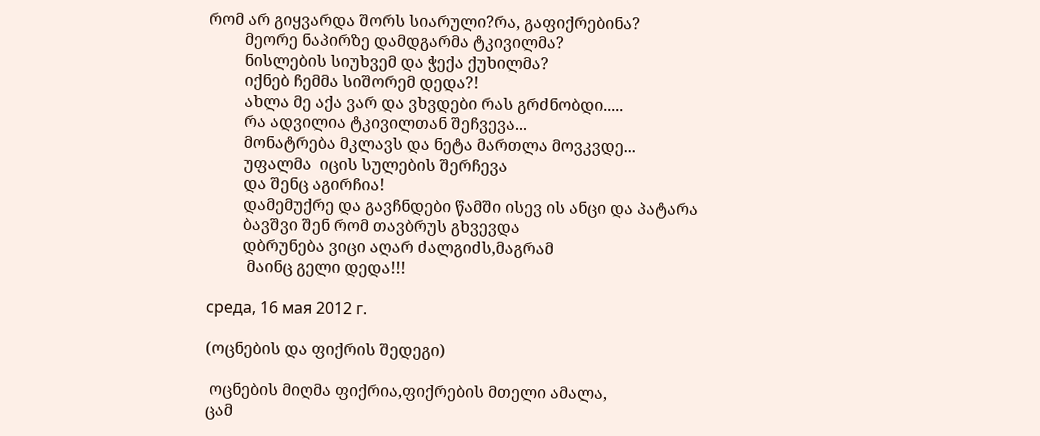რომ არ გიყვარდა შორს სიარული?რა, გაფიქრებინა?
         მეორე ნაპირზე დამდგარმა ტკივილმა?
         ნისლების სიუხვემ და ჭექა ქუხილმა?
         იქნებ ჩემმა სიშორემ დედა?!
         ახლა მე აქა ვარ და ვხვდები რას გრძნობდი.....
         რა ადვილია ტკივილთან შეჩვევა...
         მონატრება მკლავს და ნეტა მართლა მოვკვდე...
         უფალმა  იცის სულების შერჩევა
         და შენც აგირჩია!
         დამემუქრე და გავჩნდები წამში ისევ ის ანცი და პატარა
         ბავშვი შენ რომ თავბრუს გხვევდა
         დბრუნება ვიცი აღარ ძალგიძს,მაგრამ
          მაინც გელი დედა!!!

среда, 16 мая 2012 г.

(ოცნების და ფიქრის შედეგი)

 ოცნების მიღმა ფიქრია,ფიქრების მთელი ამალა,
ცამ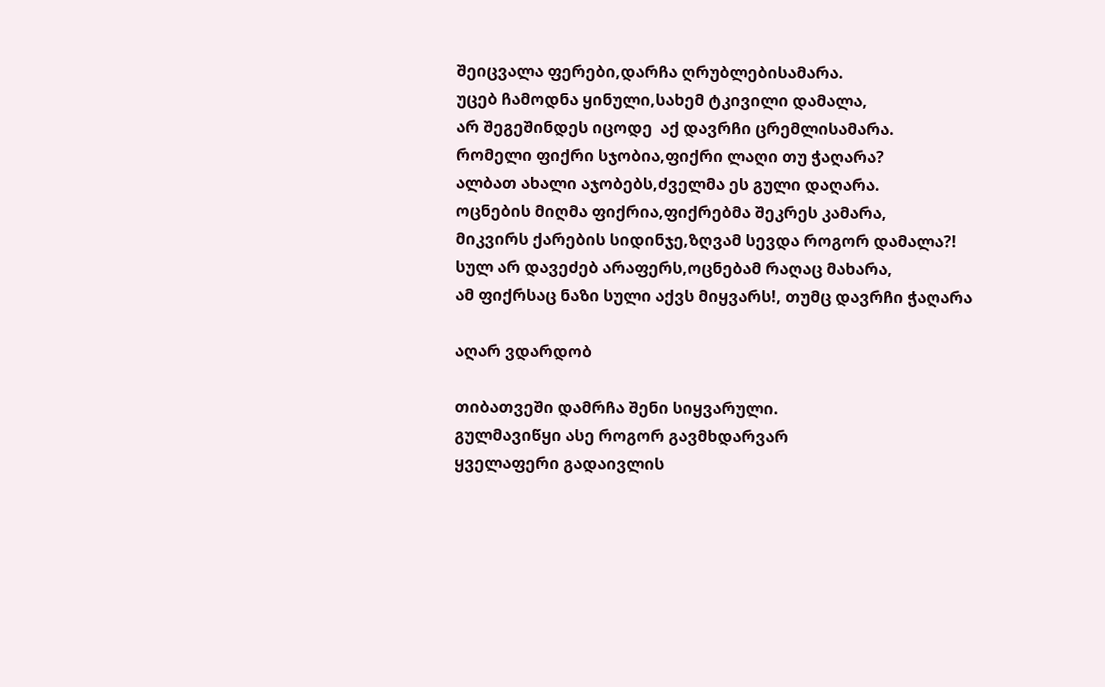შეიცვალა ფერები,დარჩა ღრუბლებისამარა.
უცებ ჩამოდნა ყინული,სახემ ტკივილი დამალა,
არ შეგეშინდეს იცოდე  აქ დავრჩი ცრემლისამარა.
რომელი ფიქრი სჯობია,ფიქრი ლაღი თუ ჭაღარა?
ალბათ ახალი აჯობებს,ძველმა ეს გული დაღარა.
ოცნების მიღმა ფიქრია,ფიქრებმა შეკრეს კამარა,
მიკვირს ქარების სიდინჯე,ზღვამ სევდა როგორ დამალა?!
სულ არ დავეძებ არაფერს,ოცნებამ რაღაც მახარა,
ამ ფიქრსაც ნაზი სული აქვს მიყვარს!, თუმც დავრჩი ჭაღარა

აღარ ვდარდობ

თიბათვეში დამრჩა შენი სიყვარული.
გულმავიწყი ასე როგორ გავმხდარვარ
ყველაფერი გადაივლის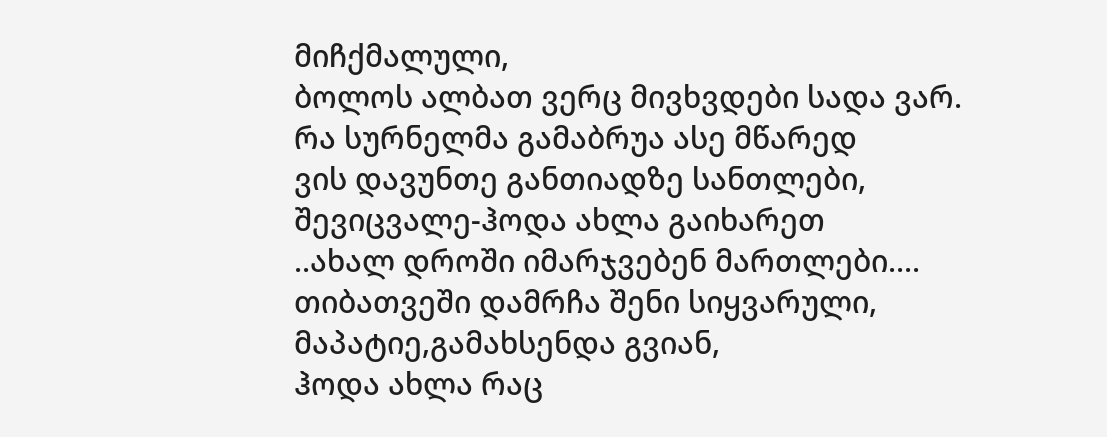მიჩქმალული,
ბოლოს ალბათ ვერც მივხვდები სადა ვარ.
რა სურნელმა გამაბრუა ასე მწარედ
ვის დავუნთე განთიადზე სანთლები,
შევიცვალე-ჰოდა ახლა გაიხარეთ
..ახალ დროში იმარჯვებენ მართლები....
თიბათვეში დამრჩა შენი სიყვარული,
მაპატიე,გამახსენდა გვიან,
ჰოდა ახლა რაც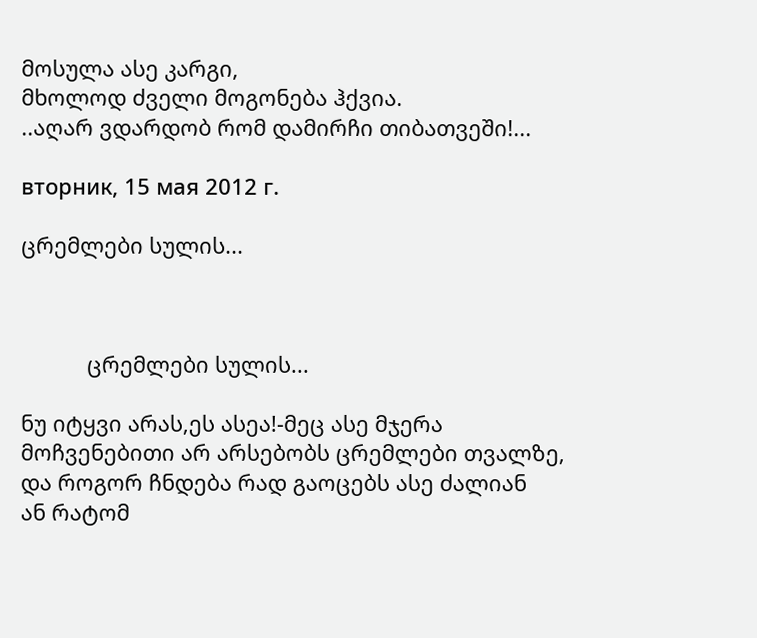მოსულა ასე კარგი,
მხოლოდ ძველი მოგონება ჰქვია.
..აღარ ვდარდობ რომ დამირჩი თიბათვეში!...

вторник, 15 мая 2012 г.

ცრემლები სულის...



           ცრემლები სულის...

ნუ იტყვი არას,ეს ასეა!-მეც ასე მჯერა
მოჩვენებითი არ არსებობს ცრემლები თვალზე,
და როგორ ჩნდება რად გაოცებს ასე ძალიან
ან რატომ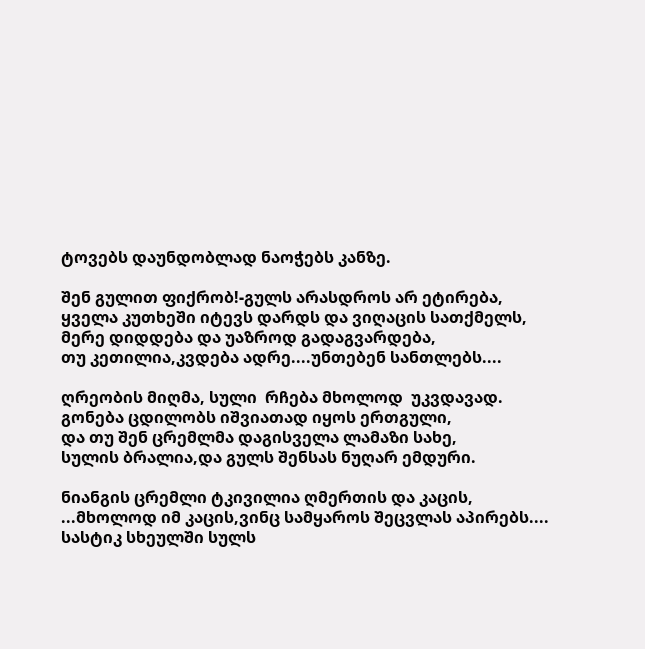ტოვებს დაუნდობლად ნაოჭებს კანზე.

შენ გულით ფიქრობ!-გულს არასდროს არ ეტირება,
ყველა კუთხეში იტევს დარდს და ვიღაცის სათქმელს,
მერე დიდდება და უაზროდ გადაგვარდება,
თუ კეთილია,კვდება ადრე....უნთებენ სანთლებს....

ღრეობის მიღმა, სული  რჩება მხოლოდ  უკვდავად.
გონება ცდილობს იშვიათად იყოს ერთგული,
და თუ შენ ცრემლმა დაგისველა ლამაზი სახე,
სულის ბრალია,და გულს შენსას ნუღარ ემდური.

ნიანგის ცრემლი ტკივილია ღმერთის და კაცის,
...მხოლოდ იმ კაცის,ვინც სამყაროს შეცვლას აპირებს....
სასტიკ სხეულში სულს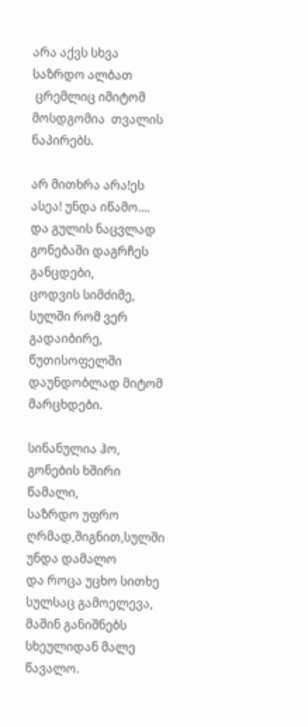არა აქვს სხვა საზრდო ალბათ
 ცრემლიც იმიტომ  მოსდგომია  თვალის ნაპირებს.

არ მითხრა არა!ეს ასეა! უნდა იწამო....
და გულის ნაცვლად გონებაში დაგრჩეს განცდები,
ცოდვის სიმძიმე,  სულში რომ ვერ გადაიბირე,
წუთისოფელში დაუნდობლად მიტომ მარცხდები.

სინანულია ჰო, გონების ხშირი წამალი,
საზრდო უფრო ღრმად,შიგნით,სულში უნდა დამალო
და როცა უცხო სითხე სულსაც გამოელევა,
მაშინ განიშნებს სხეულიდან მალე წავალო.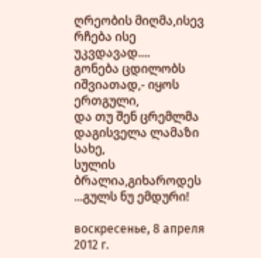ღრეობის მიღმა,ისევ  რჩება ისე  უკვდავად....
გონება ცდილობს იშვიათად,- იყოს ერთგული,
და თუ შენ ცრემლმა დაგისველა ლამაზი სახე,
სულის ბრალია,გიხაროდეს ...გულს ნუ ემდური!

воскресенье, 8 апреля 2012 г.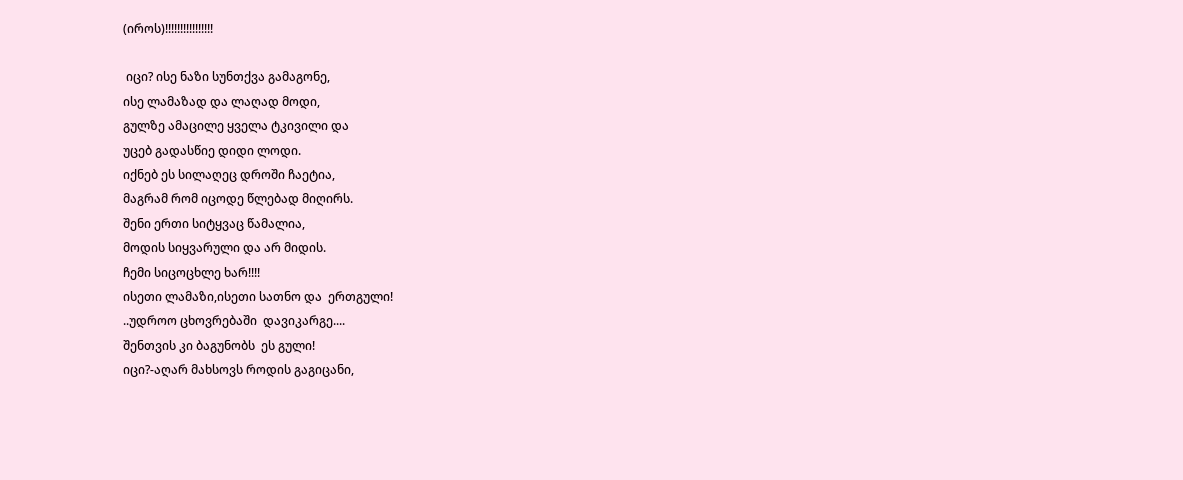(იროს)!!!!!!!!!!!!!!!!

 იცი? ისე ნაზი სუნთქვა გამაგონე,
ისე ლამაზად და ლაღად მოდი,
გულზე ამაცილე ყველა ტკივილი და
უცებ გადასწიე დიდი ლოდი.
იქნებ ეს სილაღეც დროში ჩაეტია,
მაგრამ რომ იცოდე წლებად მიღირს.
შენი ერთი სიტყვაც წამალია,
მოდის სიყვარული და არ მიდის.
ჩემი სიცოცხლე ხარ!!!!
ისეთი ლამაზი,ისეთი სათნო და  ერთგული!
..უდროო ცხოვრებაში  დავიკარგე....
შენთვის კი ბაგუნობს  ეს გული!
იცი?-აღარ მახსოვს როდის გაგიცანი,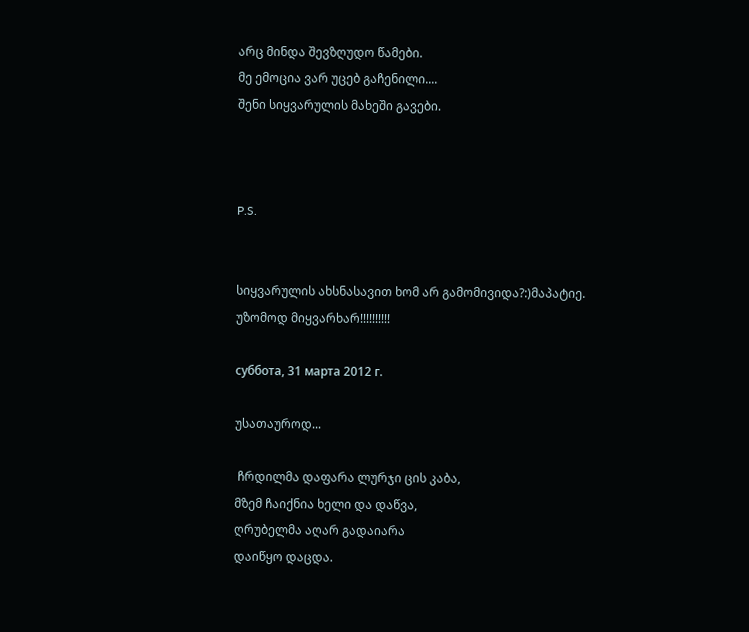არც მინდა შევზღუდო წამები.
მე ემოცია ვარ უცებ გაჩენილი....
შენი სიყვარულის მახეში გავები.



P.S.


სიყვარულის ახსნასავით ხომ არ გამომივიდა?:)მაპატიე.
უზომოდ მიყვარხარ!!!!!!!!!!

суббота, 31 марта 2012 г.

უსათაუროდ...

 ჩრდილმა დაფარა ლურჯი ცის კაბა,
მზემ ჩაიქნია ხელი და დაწვა,
ღრუბელმა აღარ გადაიარა
დაიწყო დაცდა.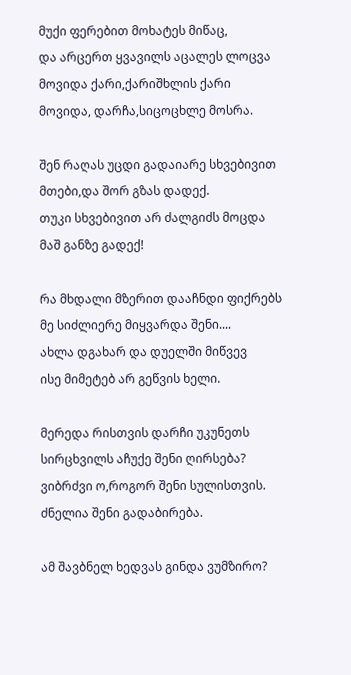მუქი ფერებით მოხატეს მიწაც,
და არცერთ ყვავილს აცალეს ლოცვა
მოვიდა ქარი,ქარიშხლის ქარი
მოვიდა, დარჩა,სიცოცხლე მოსრა.

შენ რაღას უცდი გადაიარე სხვებივით
მთები,და შორ გზას დადექ.
თუკი სხვებივით არ ძალგიძს მოცდა
მაშ განზე გადექ!

რა მხდალი მზერით დააჩნდი ფიქრებს
მე სიძლიერე მიყვარდა შენი....
ახლა დგახარ და დუელში მიწვევ
ისე მიმეტებ არ გეწვის ხელი.

მერედა რისთვის დარჩი უკუნეთს
სირცხვილს აჩუქე შენი ღირსება?
ვიბრძვი ო,როგორ შენი სულისთვის.
ძნელია შენი გადაბირება.

ამ შავბნელ ხედვას გინდა ვუმზირო?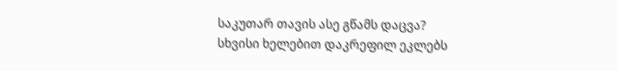საკუთარ თავის ასე გწამს დაცვა?
სხვისი ხელებით დაკრეფილ ეკლებს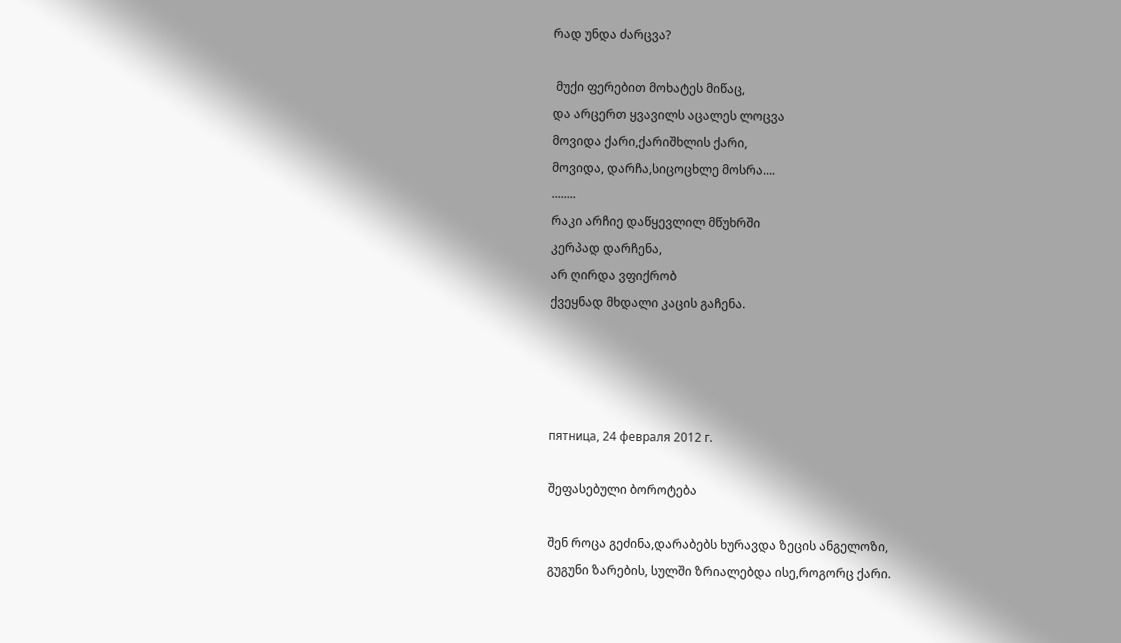რად უნდა ძარცვა?

 მუქი ფერებით მოხატეს მიწაც,
და არცერთ ყვავილს აცალეს ლოცვა
მოვიდა ქარი,ქარიშხლის ქარი,
მოვიდა, დარჩა,სიცოცხლე მოსრა....
........
რაკი არჩიე დაწყევლილ მწუხრში
კერპად დარჩენა,
არ ღირდა ვფიქრობ
ქვეყნად მხდალი კაცის გაჩენა.




пятница, 24 февраля 2012 г.

შეფასებული ბოროტება

შენ როცა გეძინა,დარაბებს ხურავდა ზეცის ანგელოზი,
გუგუნი ზარების, სულში ზრიალებდა ისე,როგორც ქარი.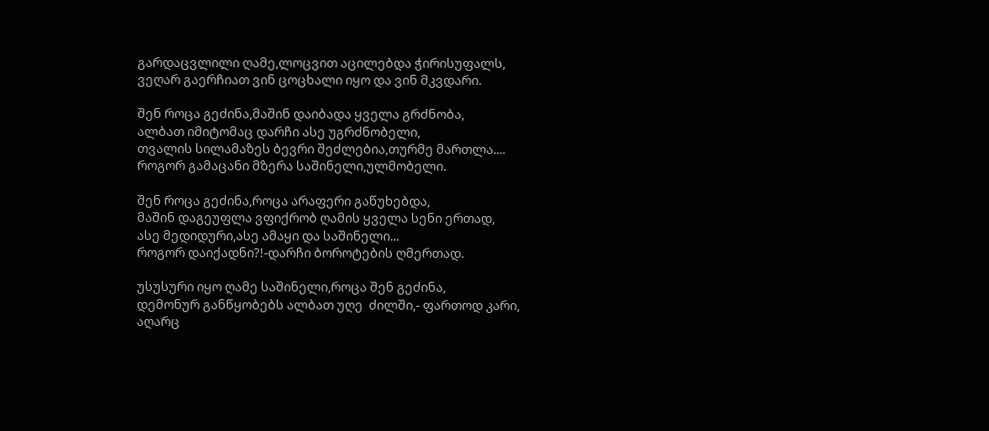გარდაცვლილი ღამე,ლოცვით აცილებდა ჭირისუფალს,
ვეღარ გაერჩიათ ვინ ცოცხალი იყო და ვინ მკვდარი.

შენ როცა გეძინა,მაშინ დაიბადა ყველა გრძნობა,
ალბათ იმიტომაც დარჩი ასე უგრძნობელი,
თვალის სილამაზეს ბევრი შეძლებია,თურმე მართლა....
როგორ გამაცანი მზერა საშინელი,ულმობელი.

შენ როცა გეძინა,როცა არაფერი გაწუხებდა,
მაშინ დაგეუფლა ვფიქრობ ღამის ყველა სენი ერთად,
ასე მედიდური,ასე ამაყი და საშინელი...
როგორ დაიქადნი?!-დარჩი ბოროტების ღმერთად.

უსუსური იყო ღამე საშინელი,როცა შენ გეძინა,
დემონურ განწყობებს ალბათ უღე  ძილში,- ფართოდ კარი,
აღარც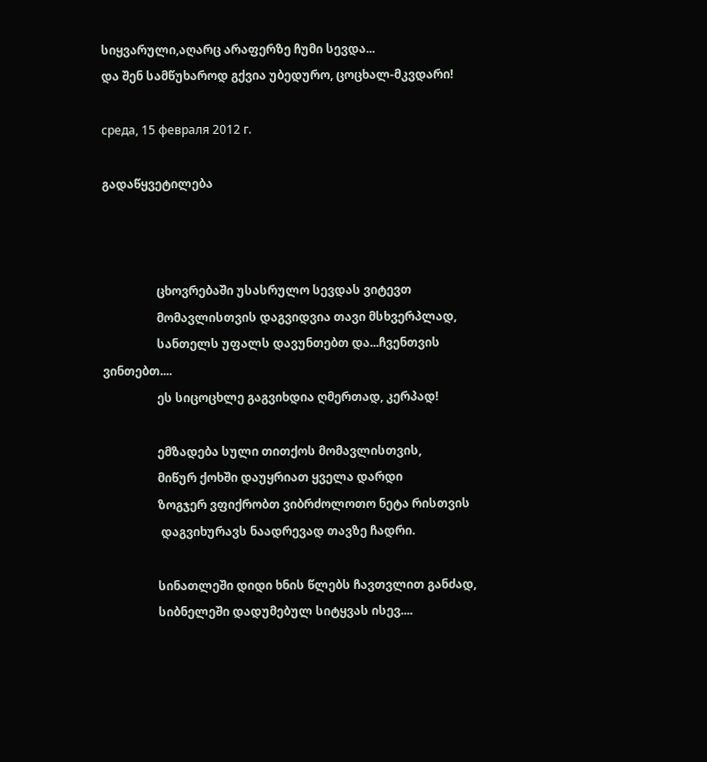სიყვარული,აღარც არაფერზე ჩუმი სევდა...
და შენ სამწუხაროდ გქვია უბედურო, ცოცხალ-მკვდარი!

среда, 15 февраля 2012 г.

გადაწყვეტილება



                  ცხოვრებაში უსასრულო სევდას ვიტევთ
                  მომავლისთვის დაგვიდვია თავი მსხვერპლად,
                  სანთელს უფალს დავუნთებთ და...ჩვენთვის ვინთებთ....
                  ეს სიცოცხლე გაგვიხდია ღმერთად, კერპად!

                  ემზადება სული თითქოს მომავლისთვის,
                  მიწურ ქოხში დაუყრიათ ყველა დარდი
                  ზოგჯერ ვფიქრობთ ვიბრძოლოთო ნეტა რისთვის
                   დაგვიხურავს ნაადრევად თავზე ჩადრი.

                  სინათლეში დიდი ხნის წლებს ჩავთვლით განძად,
                  სიბნელეში დადუმებულ სიტყვას ისევ....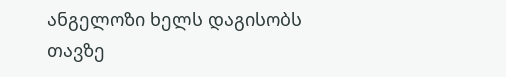ანგელოზი ხელს დაგისობს თავზე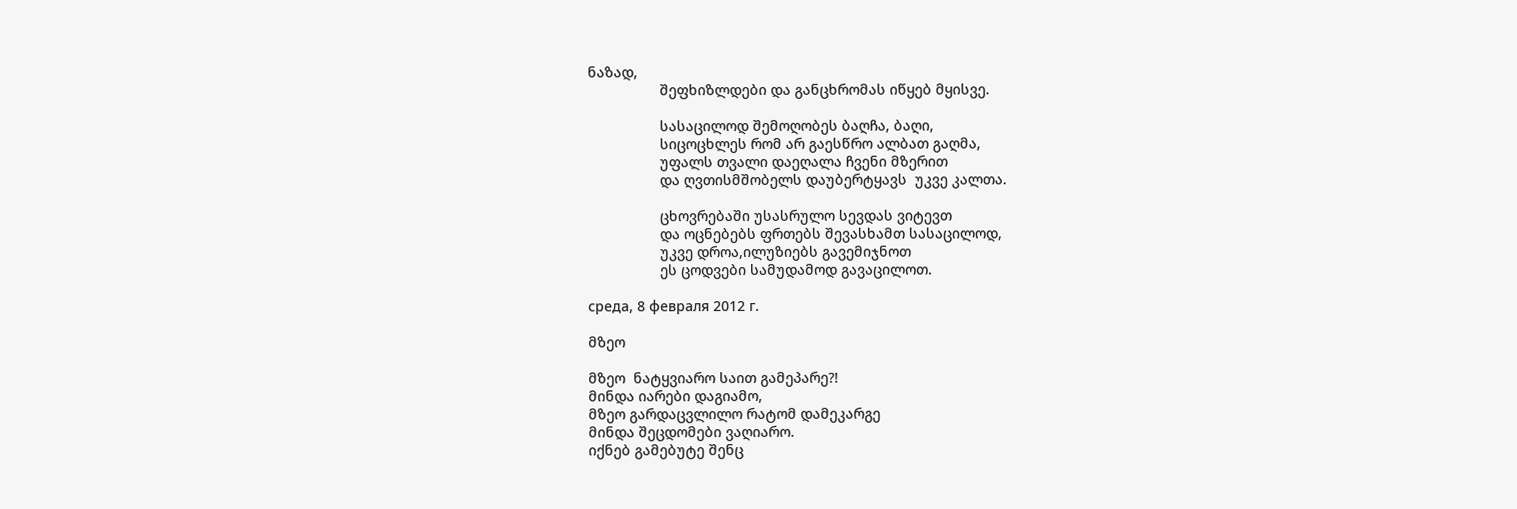ნაზად,
                  შეფხიზლდები და განცხრომას იწყებ მყისვე.

                  სასაცილოდ შემოღობეს ბაღჩა, ბაღი,
                  სიცოცხლეს რომ არ გაესწრო ალბათ გაღმა,
                  უფალს თვალი დაეღალა ჩვენი მზერით
                  და ღვთისმშობელს დაუბერტყავს  უკვე კალთა.

                  ცხოვრებაში უსასრულო სევდას ვიტევთ
                  და ოცნებებს ფრთებს შევასხამთ სასაცილოდ,
                  უკვე დროა,ილუზიებს გავემიჯნოთ
                  ეს ცოდვები სამუდამოდ გავაცილოთ.

среда, 8 февраля 2012 г.

მზეო

მზეო  ნატყვიარო საით გამეპარე?!
მინდა იარები დაგიამო,
მზეო გარდაცვლილო რატომ დამეკარგე
მინდა შეცდომები ვაღიარო.
იქნებ გამებუტე შენც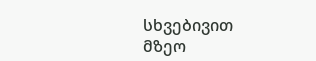სხვებივით
მზეო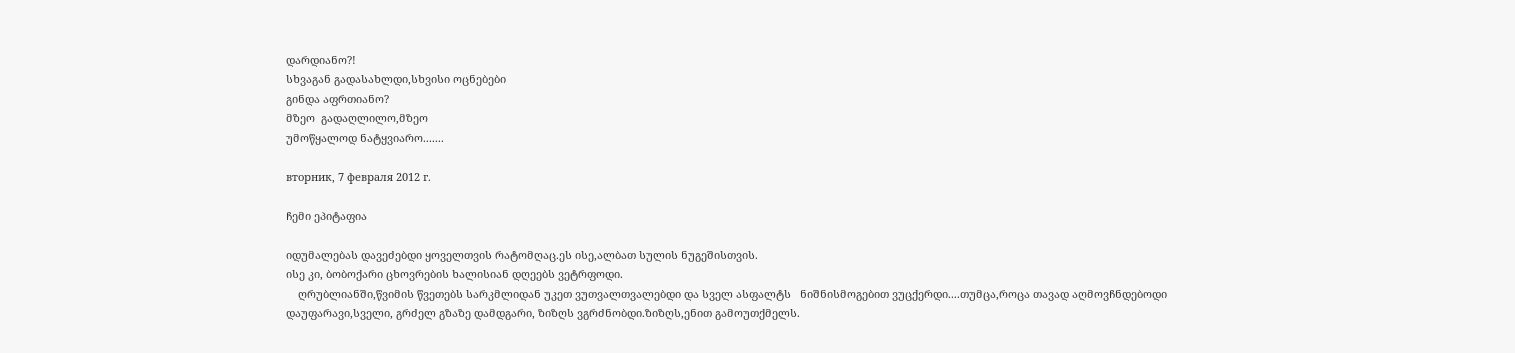დარდიანო?!
სხვაგან გადასახლდი,სხვისი ოცნებები
გინდა აფრთიანო?
მზეო  გადაღლილო,მზეო
უმოწყალოდ ნატყვიარო.......

вторник, 7 февраля 2012 г.

ჩემი ეპიტაფია

იდუმალებას დავეძებდი ყოველთვის რატომღაც.ეს ისე,ალბათ სულის ნუგეშისთვის.
ისე კი, ბობოქარი ცხოვრების ხალისიან დღეებს ვეტრფოდი.
    ღრუბლიანში,წვიმის წვეთებს სარკმლიდან უკეთ ვუთვალთვალებდი და სველ ასფალტს   ნიშნისმოგებით ვუცქერდი....თუმცა,როცა თავად აღმოვჩნდებოდი დაუფარავი,სველი, გრძელ გზაზე დამდგარი, ზიზღს ვგრძნობდი.ზიზღს,ენით გამოუთქმელს.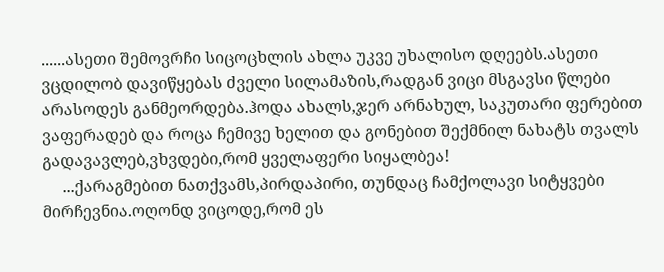......ასეთი შემოვრჩი სიცოცხლის ახლა უკვე უხალისო დღეებს.ასეთი ვცდილობ დავიწყებას ძველი სილამაზის,რადგან ვიცი მსგავსი წლები არასოდეს განმეორდება.ჰოდა ახალს,ჯერ არნახულ, საკუთარი ფერებით ვაფერადებ და როცა ჩემივე ხელით და გონებით შექმნილ ნახატს თვალს გადავავლებ,ვხვდები,რომ ყველაფერი სიყალბეა!
     ...ქარაგმებით ნათქვამს,პირდაპირი, თუნდაც ჩამქოლავი სიტყვები მირჩევნია.ოღონდ ვიცოდე,რომ ეს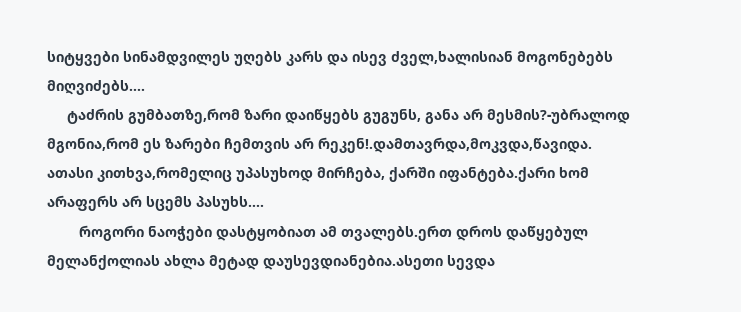სიტყვები სინამდვილეს უღებს კარს და ისევ ძველ,ხალისიან მოგონებებს მიღვიძებს....
     ტაძრის გუმბათზე,რომ ზარი დაიწყებს გუგუნს, განა არ მესმის?-უბრალოდ მგონია,რომ ეს ზარები ჩემთვის არ რეკენ!.დამთავრდა,მოკვდა,წავიდა. ათასი კითხვა,რომელიც უპასუხოდ მირჩება, ქარში იფანტება.ქარი ხომ არაფერს არ სცემს პასუხს....
        როგორი ნაოჭები დასტყობიათ ამ თვალებს.ერთ დროს დაწყებულ მელანქოლიას ახლა მეტად დაუსევდიანებია.ასეთი სევდა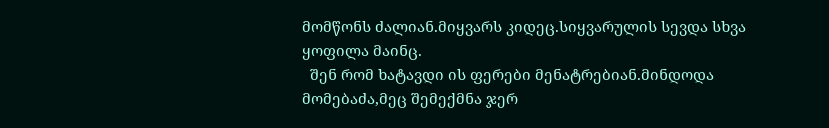მომწონს ძალიან.მიყვარს კიდეც.სიყვარულის სევდა სხვა ყოფილა მაინც.
  შენ რომ ხატავდი ის ფერები მენატრებიან.მინდოდა მომებაძა,მეც შემექმნა ჯერ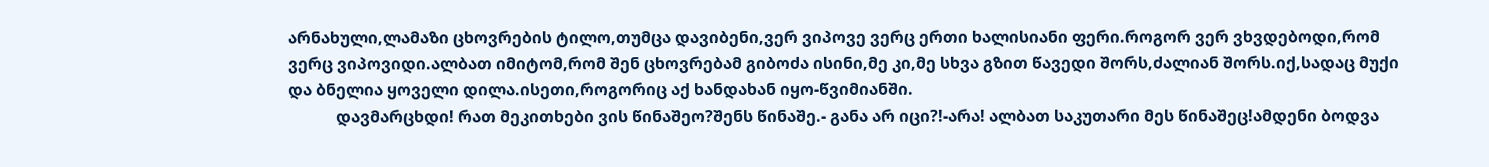არნახული,ლამაზი ცხოვრების ტილო,თუმცა დავიბენი,ვერ ვიპოვე ვერც ერთი ხალისიანი ფერი.როგორ ვერ ვხვდებოდი,რომ ვერც ვიპოვიდი.ალბათ იმიტომ,რომ შენ ცხოვრებამ გიბოძა ისინი,მე კი,მე სხვა გზით წავედი შორს,ძალიან შორს.იქ,სადაც მუქი და ბნელია ყოველი დილა.ისეთი,როგორიც აქ ხანდახან იყო-წვიმიანში.
            დავმარცხდი! რათ მეკითხები ვის წინაშეო?შენს წინაშე.- განა არ იცი?!-არა! ალბათ საკუთარი მეს წინაშეც!ამდენი ბოდვა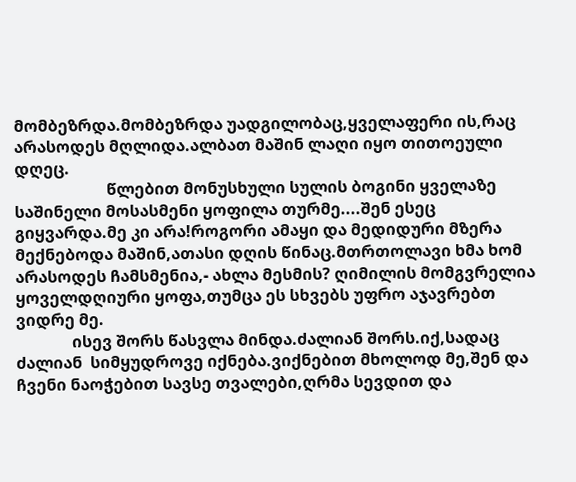მომბეზრდა.მომბეზრდა უადგილობაც,ყველაფერი ის,რაც არასოდეს მღლიდა.ალბათ მაშინ ლაღი იყო თითოეული დღეც.
                       წლებით მონუსხული სულის ბოგინი ყველაზე საშინელი მოსასმენი ყოფილა თურმე....შენ ესეც გიყვარდა.მე კი არა!როგორი ამაყი და მედიდური მზერა მექნებოდა მაშინ,ათასი დღის წინაც.მთრთოლავი ხმა ხომ არასოდეს ჩამსმენია,- ახლა მესმის? ღიმილის მომგვრელია ყოველდღიური ყოფა,თუმცა ეს სხვებს უფრო აჯავრებთ
ვიდრე მე.
              ისევ შორს წასვლა მინდა.ძალიან შორს.იქ,სადაც ძალიან  სიმყუდროვე იქნება.ვიქნებით მხოლოდ მე,შენ და ჩვენი ნაოჭებით სავსე თვალები,ღრმა სევდით და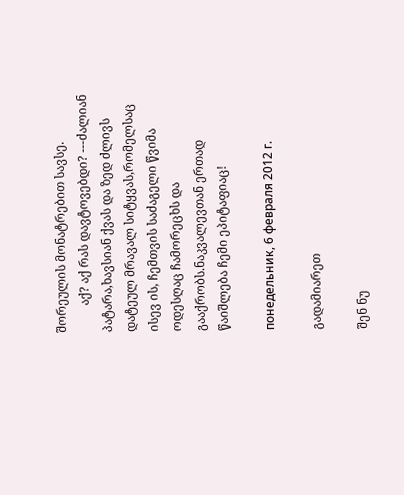შორეულის მონატრებით სავსე.
         აქ? აქ რას დავტოვებდი? ---ძალიან პატარა,ხავსიან ქვას და ზედ ძლივს დატეულ მრავალ სიტყვას,რომელსაც ისევ ის, ჩემთვის საძაგელი წვიმა ოდესღაც ჩამორეცხს და გააქრობს.ნაკვალევთან ერთად წაიშლება ჩემი ეპიტაფიაც!

понедельник, 6 февраля 2012 г.

გადამიარეთ

შენ ნუ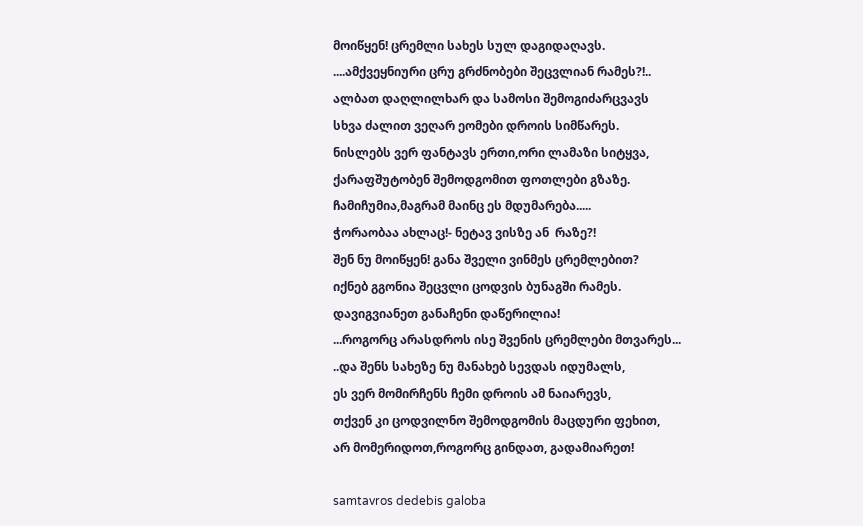მოიწყენ! ცრემლი სახეს სულ დაგიდაღავს.
....ამქვეყნიური ცრუ გრძნობები შეცვლიან რამეს?!..
ალბათ დაღლილხარ და სამოსი შემოგიძარცვავს
სხვა ძალით ვეღარ ეომები დროის სიმწარეს.
ნისლებს ვერ ფანტავს ერთი,ორი ლამაზი სიტყვა,
ქარაფშუტობენ შემოდგომით ფოთლები გზაზე.
ჩამიჩუმია,მაგრამ მაინც ეს მდუმარება.....
ჭორაობაა ახლაც!- ნეტავ ვისზე ან  რაზე?!
შენ ნუ მოიწყენ! განა შველი ვინმეს ცრემლებით?
იქნებ გგონია შეცვლი ცოდვის ბუნაგში რამეს.
დავიგვიანეთ განაჩენი დაწერილია!
...როგორც არასდროს ისე შვენის ცრემლები მთვარეს...
..და შენს სახეზე ნუ მანახებ სევდას იდუმალს,
ეს ვერ მომირჩენს ჩემი დროის ამ ნაიარევს,
თქვენ კი ცოდვილნო შემოდგომის მაცდური ფეხით,
არ მომერიდოთ,როგორც გინდათ, გადამიარეთ!

samtavros dedebis galoba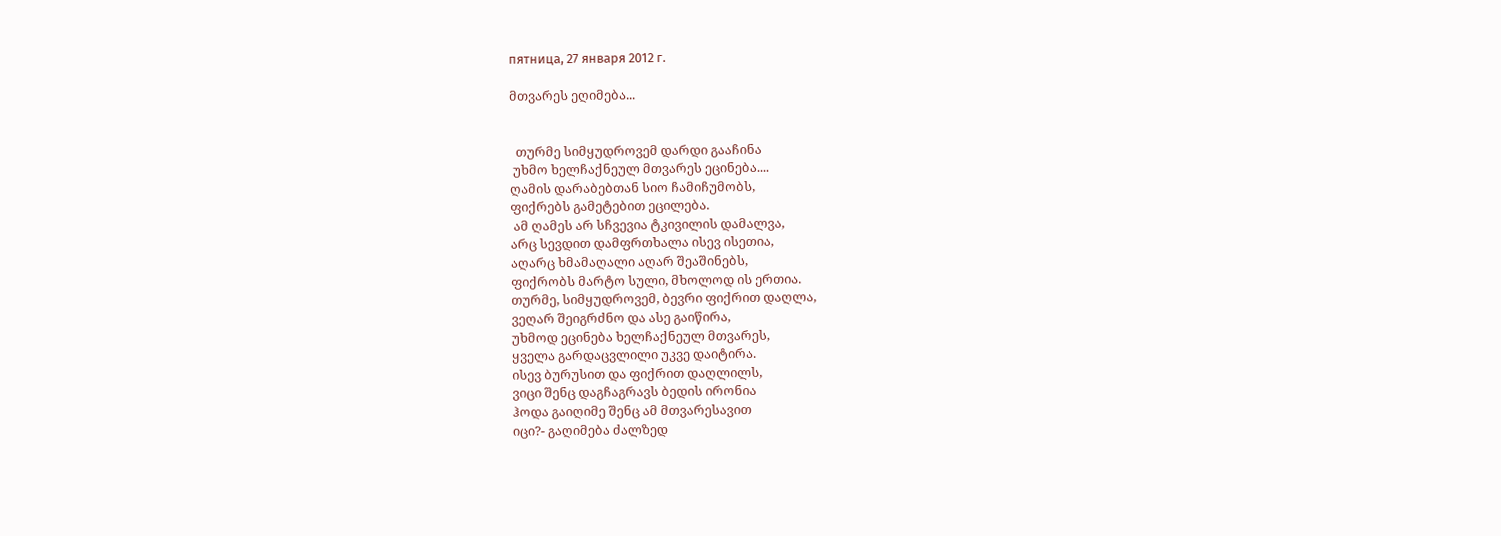пятница, 27 января 2012 г.

მთვარეს ეღიმება...


  თურმე სიმყუდროვემ დარდი გააჩინა
 უხმო ხელჩაქნეულ მთვარეს ეცინება....
ღამის დარაბებთან სიო ჩამიჩუმობს,
ფიქრებს გამეტებით ეცილება.
 ამ ღამეს არ სჩვევია ტკივილის დამალვა,
არც სევდით დამფრთხალა ისევ ისეთია,
აღარც ხმამაღალი აღარ შეაშინებს,
ფიქრობს მარტო სული, მხოლოდ ის ერთია.
თურმე, სიმყუდროვემ, ბევრი ფიქრით დაღლა,
ვეღარ შეიგრძნო და ასე გაიწირა,
უხმოდ ეცინება ხელჩაქნეულ მთვარეს,
ყველა გარდაცვლილი უკვე დაიტირა.
ისევ ბურუსით და ფიქრით დაღლილს,
ვიცი შენც დაგჩაგრავს ბედის ირონია
ჰოდა გაიღიმე შენც ამ მთვარესავით
იცი?- გაღიმება ძალზედ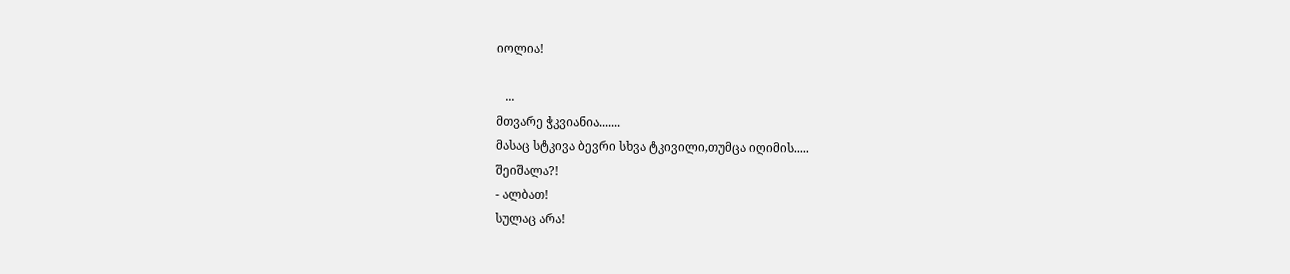იოლია!

   ...
მთვარე ჭკვიანია.......
მასაც სტკივა ბევრი სხვა ტკივილი,თუმცა იღიმის.....
შეიშალა?!
- ალბათ!
სულაც არა!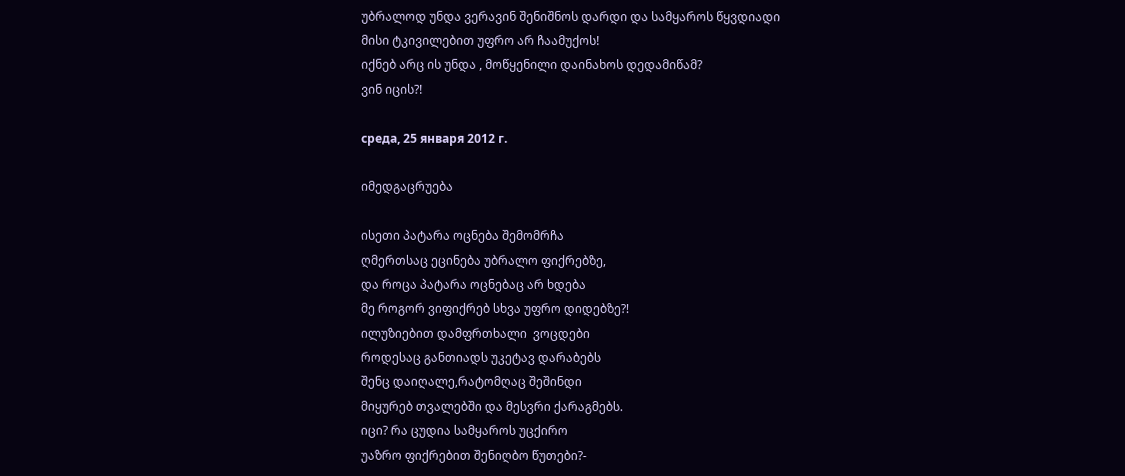უბრალოდ უნდა ვერავინ შენიშნოს დარდი და სამყაროს წყვდიადი
მისი ტკივილებით უფრო არ ჩაამუქოს!
იქნებ არც ის უნდა , მოწყენილი დაინახოს დედამიწამ?
ვინ იცის?!

среда, 25 января 2012 г.

იმედგაცრუება

ისეთი პატარა ოცნება შემომრჩა
ღმერთსაც ეცინება უბრალო ფიქრებზე,
და როცა პატარა ოცნებაც არ ხდება
მე როგორ ვიფიქრებ სხვა უფრო დიდებზე?!
ილუზიებით დამფრთხალი  ვოცდები
როდესაც განთიადს უკეტავ დარაბებს
შენც დაიღალე,რატომღაც შეშინდი
მიყურებ თვალებში და მესვრი ქარაგმებს.
იცი? რა ცუდია სამყაროს უცქირო
უაზრო ფიქრებით შენიღბო წუთები?-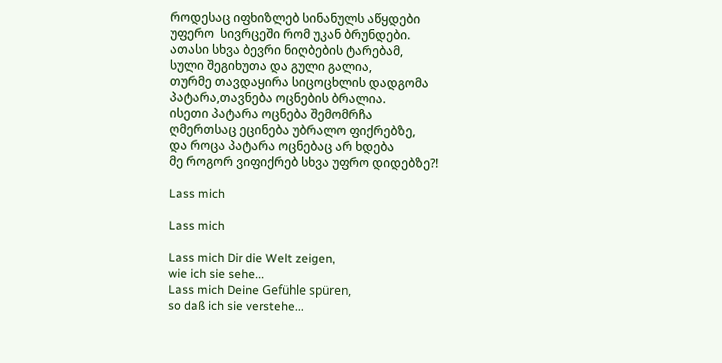როდესაც იფხიზლებ სინანულს აწყდები
უფერო  სივრცეში რომ უკან ბრუნდები.
ათასი სხვა ბევრი ნიღბების ტარებამ,
სული შეგიხუთა და გული გალია,
თურმე თავდაყირა სიცოცხლის დადგომა
პატარა,თავნება ოცნების ბრალია.
ისეთი პატარა ოცნება შემომრჩა
ღმერთსაც ეცინება უბრალო ფიქრებზე,
და როცა პატარა ოცნებაც არ ხდება
მე როგორ ვიფიქრებ სხვა უფრო დიდებზე?!

Lass mich

Lass mich

Lass mich Dir die Welt zeigen,
wie ich sie sehe...
Lass mich Deine Gefühle spüren,
so daß ich sie verstehe...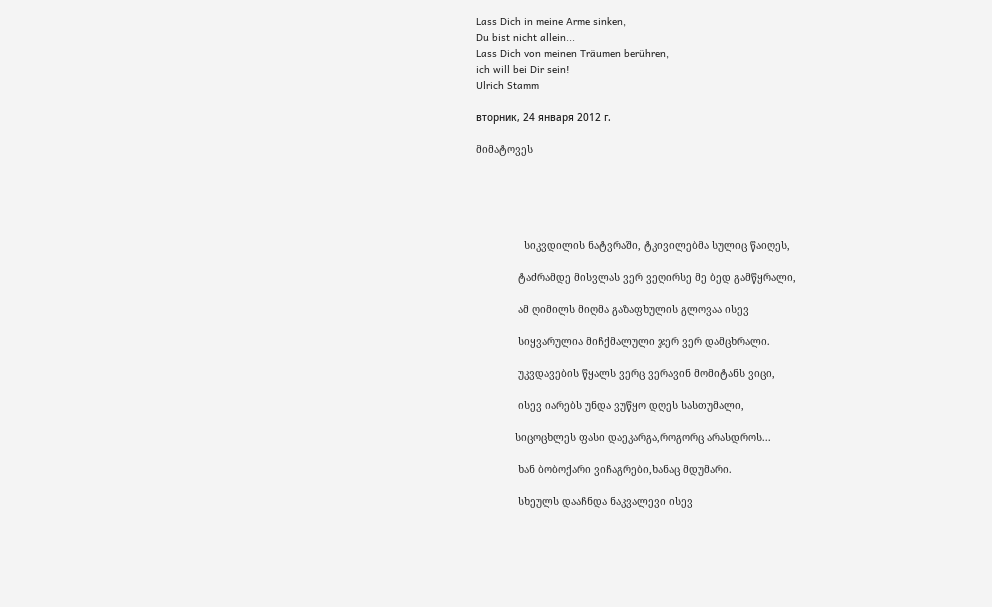Lass Dich in meine Arme sinken,
Du bist nicht allein...
Lass Dich von meinen Träumen berühren,
ich will bei Dir sein!
Ulrich Stamm

вторник, 24 января 2012 г.

მიმატოვეს





                სიკვდილის ნატვრაში, ტკივილებმა სულიც წაიღეს,

              ტაძრამდე მისვლას ვერ ვეღირსე მე ბედ გამწყრალი,

              ამ ღიმილს მიღმა გაზაფხულის გლოვაა ისევ

              სიყვარულია მიჩქმალული ჯერ ვერ დამცხრალი.

              უკვდავების წყალს ვერც ვერავინ მომიტანს ვიცი,

              ისევ იარებს უნდა ვუწყო დღეს სასთუმალი,

             სიცოცხლეს ფასი დაეკარგა,როგორც არასდროს...

              ხან ბობოქარი ვიჩაგრები,ხანაც მდუმარი.

              სხეულს დააჩნდა ნაკვალევი ისევ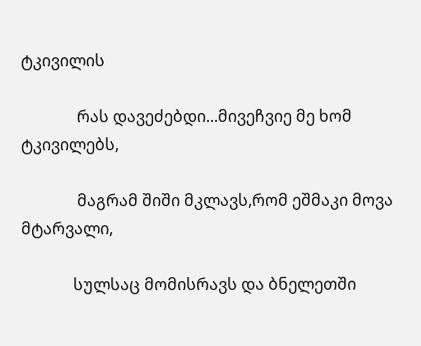ტკივილის

              რას დავეძებდი...მივეჩვიე მე ხომ ტკივილებს,

              მაგრამ შიში მკლავს,რომ ეშმაკი მოვა მტარვალი,

             სულსაც მომისრავს და ბნელეთში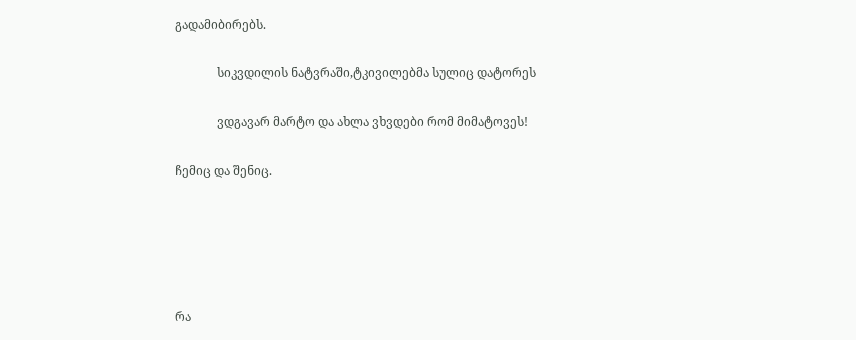გადამიბირებს.

              სიკვდილის ნატვრაში,ტკივილებმა სულიც დატორეს

              ვდგავარ მარტო და ახლა ვხვდები რომ მიმატოვეს!

ჩემიც და შენიც.





რა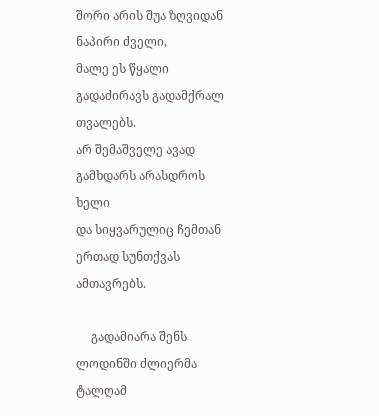შორი არის შუა ზღვიდან ნაპირი ძველი,
მალე ეს წყალი გადაძირავს გადამქრალ თვალებს.
არ შემაშველე ავად გამხდარს არასდროს ხელი
და სიყვარულიც ჩემთან ერთად სუნთქვას ამთავრებს.

     გადამიარა შენს ლოდინში ძლიერმა ტალღამ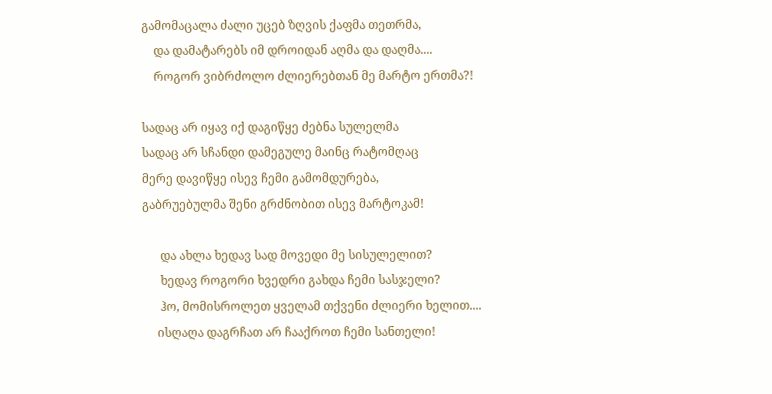გამომაცალა ძალი უცებ ზღვის ქაფმა თეთრმა,
    და დამატარებს იმ დროიდან აღმა და დაღმა....
    როგორ ვიბრძოლო ძლიერებთან მე მარტო ერთმა?!

სადაც არ იყავ იქ დაგიწყე ძებნა სულელმა
სადაც არ სჩანდი დამეგულე მაინც რატომღაც
მერე დავიწყე ისევ ჩემი გამომდურება,
გაბრუებულმა შენი გრძნობით ისევ მარტოკამ!

      და ახლა ხედავ სად მოვედი მე სისულელით?
      ხედავ როგორი ხვედრი გახდა ჩემი სასჯელი?
      ჰო, მომისროლეთ ყველამ თქვენი ძლიერი ხელით....
     ისღაღა დაგრჩათ არ ჩააქროთ ჩემი სანთელი!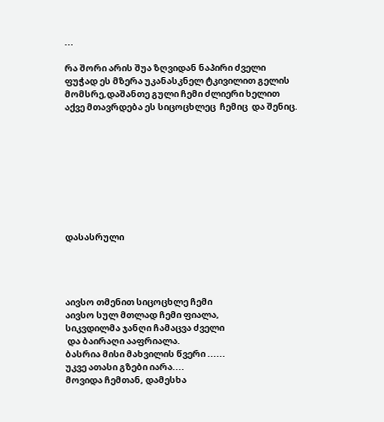...

რა შორი არის შუა ზღვიდან ნაპირი ძველი
ფუჭად ეს მზერა უკანასკნელ ტკივილით გელის
მომსრე,დაშანთე გული ჩემი ძლიერი ხელით
აქვე მთავრდება ეს სიცოცხლეც  ჩემიც  და შენიც.









დასასრული




აივსო თმენით სიცოცხლე ჩემი
აივსო სულ მთლად ჩემი ფიალა,
სიკვდილმა ჯანღი ჩამაცვა ძველი
 და ბაირაღი ააფრიალა.
ბასრია მისი მახვილის წვერი ......
უკვე ათასი გზები იარა....
მოვიდა ჩემთან, დამესხა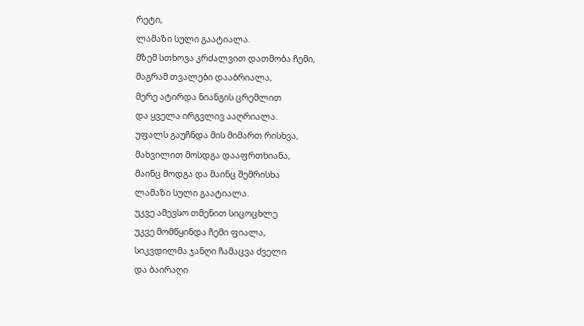რეტი,
ლამაზი სული გაატიალა.
მზემ სთხოვა კრძალვით დათმობა ჩემი,
მაგრამ თვალები დააბრიალა,
მერე ატირდა ნიანგის ცრემლით
და ყველა ირგვლივ ააღრიალა.
უფალს გაუჩნდა მის მიმართ რისხვა,
მახვილით მოსდგა დააფრთხიანა,
მაინც მოდგა და მაინც შემრისხა
ლამაზი სული გაატიალა.
უკვე ამევსო თმენით სიცოცხლე
უკვე მომწყინდა ჩემი ფიალა,
სიკვდილმა ჯანღი ჩამაცვა ძველი
და ბაირაღი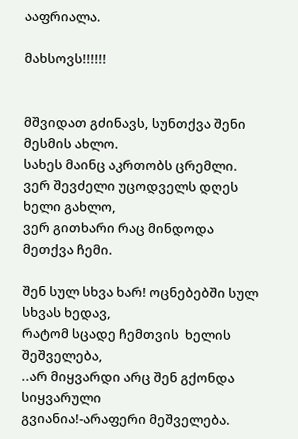ააფრიალა.

მახსოვს!!!!!!


მშვიდათ გძინავს, სუნთქვა შენი მესმის ახლო.
სახეს მაინც აკრთობს ცრემლი.
ვერ შევძელი უცოდველს დღეს ხელი გახლო,
ვერ გითხარი რაც მინდოდა მეთქვა ჩემი.

შენ სულ სხვა ხარ! ოცნებებში სულ სხვას ხედავ,
რატომ სცადე ჩემთვის  ხელის შეშველება,
..არ მიყვარდი არც შენ გქონდა სიყვარული
გვიანია!-არაფერი მეშველება.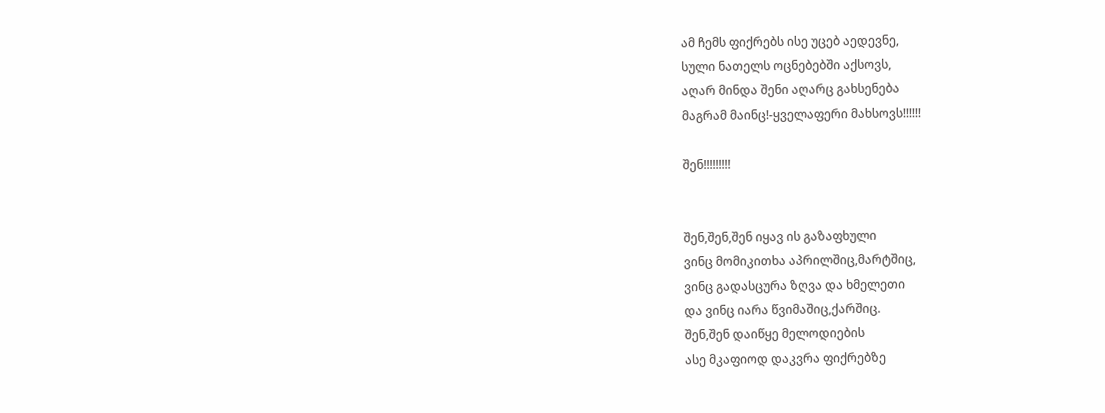ამ ჩემს ფიქრებს ისე უცებ აედევნე,
სული ნათელს ოცნებებში აქსოვს,
აღარ მინდა შენი აღარც გახსენება
მაგრამ მაინც!-ყველაფერი მახსოვს!!!!!!

შენ!!!!!!!!!


შენ,შენ,შენ იყავ ის გაზაფხული
ვინც მომიკითხა აპრილშიც,მარტშიც,
ვინც გადასცურა ზღვა და ხმელეთი
და ვინც იარა წვიმაშიც,ქარშიც.
შენ,შენ დაიწყე მელოდიების
ასე მკაფიოდ დაკვრა ფიქრებზე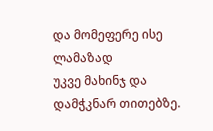და მომეფერე ისე ლამაზად
უკვე მახინჯ და დამჭკნარ თითებზე.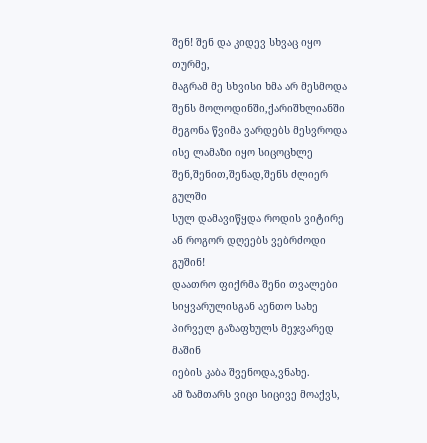შენ! შენ და კიდევ სხვაც იყო თურმე,
მაგრამ მე სხვისი ხმა არ მესმოდა
შენს მოლოდინში,ქარიშხლიანში
მეგონა წვიმა ვარდებს მესვროდა
ისე ლამაზი იყო სიცოცხლე
შენ,შენით,შენად,შენს ძლიერ გულში
სულ დამავიწყდა როდის ვიტირე
ან როგორ დღეებს ვებრძოდი გუშინ!
დაათრო ფიქრმა შენი თვალები
სიყვარულისგან აენთო სახე
პირველ გაზაფხულს მეჯვარედ მაშინ
იების კაბა შვენოდა,ვნახე.
ამ ზამთარს ვიცი სიცივე მოაქვს,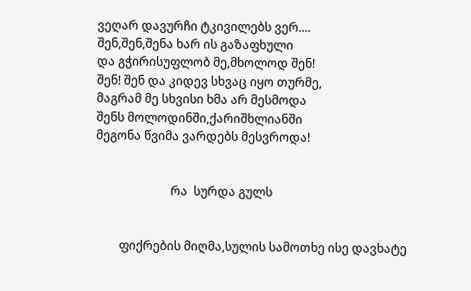ვეღარ დავურჩი ტკივილებს ვერ....
შენ,შენ,შენა ხარ ის გაზაფხული
და გჭირისუფლობ მე,მხოლოდ შენ!
შენ! შენ და კიდევ სხვაც იყო თურმე,
მაგრამ მე სხვისი ხმა არ მესმოდა
შენს მოლოდინში,ქარიშხლიანში
მეგონა წვიმა ვარდებს მესვროდა!


                         რა  სურდა გულს


        ფიქრების მიღმა,სულის სამოთხე ისე დავხატე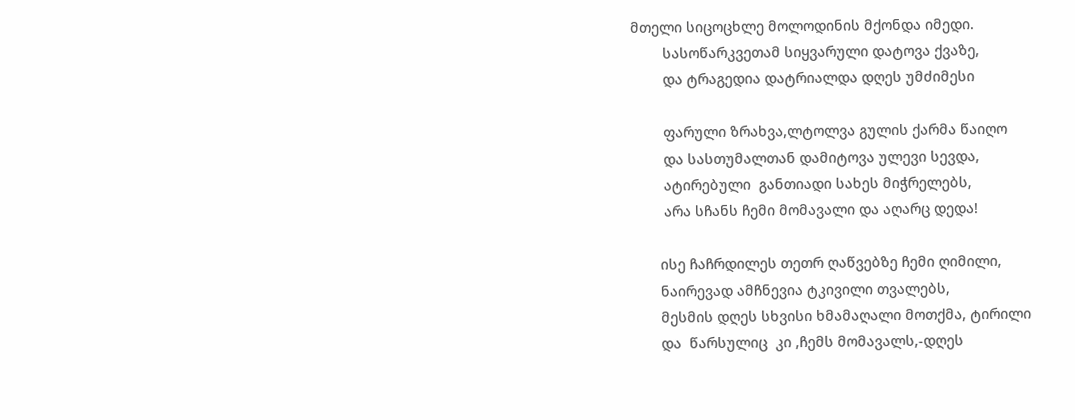მთელი სიცოცხლე მოლოდინის მქონდა იმედი.
        სასოწარკვეთამ სიყვარული დატოვა ქვაზე,
        და ტრაგედია დატრიალდა დღეს უმძიმესი

        ფარული ზრახვა,ლტოლვა გულის ქარმა წაიღო
        და სასთუმალთან დამიტოვა ულევი სევდა,
        ატირებული  განთიადი სახეს მიჭრელებს,
        არა სჩანს ჩემი მომავალი და აღარც დედა!

       ისე ჩაჩრდილეს თეთრ ღაწვებზე ჩემი ღიმილი,
       ნაირევად ამჩნევია ტკივილი თვალებს,
       მესმის დღეს სხვისი ხმამაღალი მოთქმა, ტირილი
       და  წარსულიც  კი ,ჩემს მომავალს,-დღეს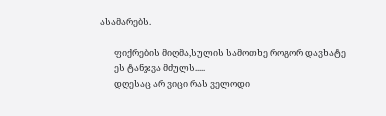ასამარებს.

       ფიქრების მიღმა,სულის სამოთხე როგორ დავხატე
       ეს ტანჯვა მძულს.....
       დღესაც არ ვიცი რას ველოდი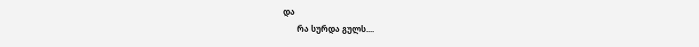და
       რა სურდა გულს....